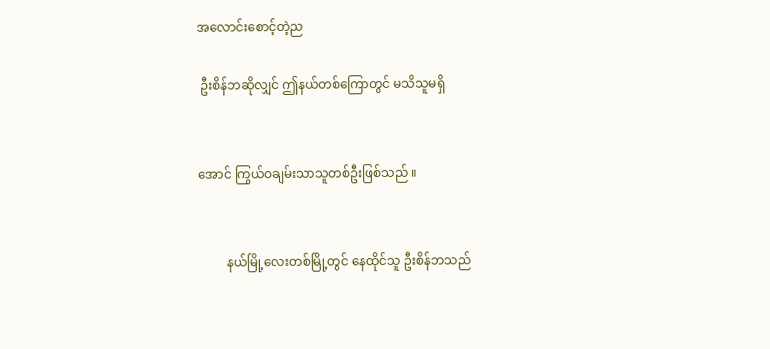အလောင်းစောင့်တဲ့ည

 ဦးစိန်ဘဆိုလျှင် ဤနယ်တစ်ကြောတွင် မသိသူမရှိ


အောင် ကြွယ်ဝချမ်းသာသူတစ်ဦးဖြစ်သည် ။


         နယ်မြို့လေးတစ်မြို့တွင် နေထိုင်သူ ဦးစိန်ဘသည်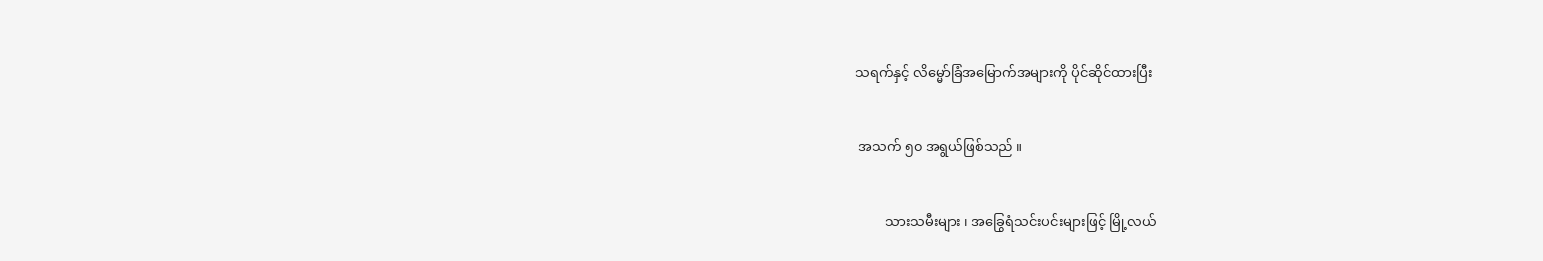သရက်နှင့် လိမ္မော်ခြံအမြောက်အများကို ပိုင်ဆိုင်ထားပြီး


 အသက် ၅၀ အရွယ်ဖြစ်သည် ။


         သားသမီးများ ၊ အခြွေရံသင်းပင်းများဖြင့် မြို့လယ်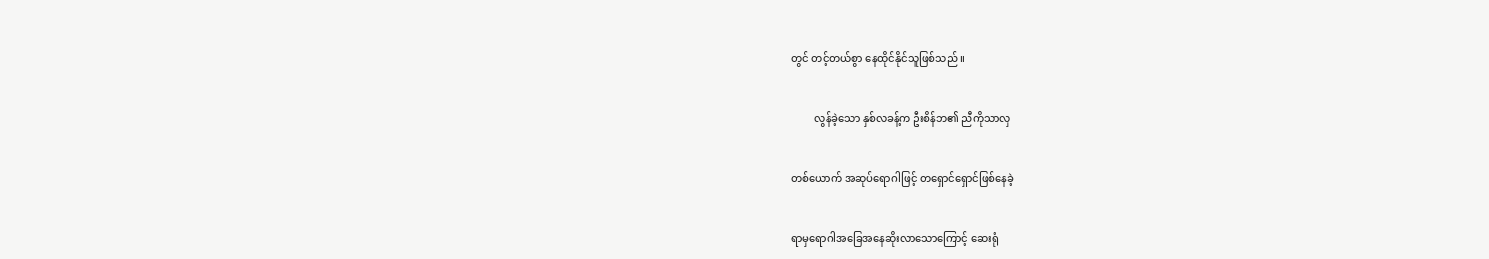တွင် တင့်တယ်စွာ နေထိုင်နိုင်သူဖြစ်သည် ။


         လွန်ခဲ့သော နှစ်လခန့်က ဦးစိန်ဘ၏ ညီကိုသာလှ


တစ်ယောက် အဆုပ်ရောဂါဖြင့် တရှောင်ရှောင်ဖြစ်နေခဲ့


ရာမှရောဂါအခြေအနေဆိုးလာသောကြောင့် ဆေးရုံ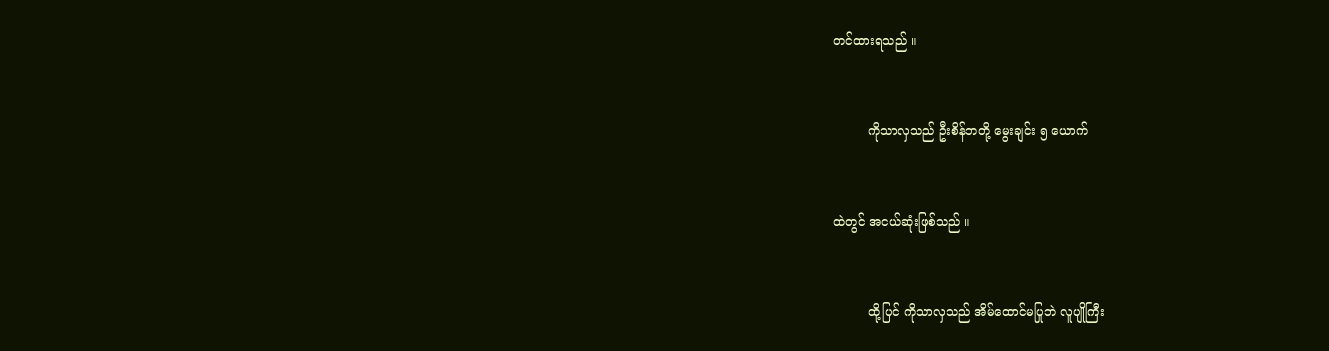တင်ထားရသည် ။


         ကိုသာလှသည် ဦးစိန်ဘတို့ မွေးချင်း ၅ ယောက်


ထဲတွင် အငယ်ဆုံးဖြစ်သည် ။


         ထို့ပြင် ကိုသာလှသည် အိမ်ထောင်မပြုဘဲ လူပျိုကြီး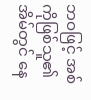ဘဝဖြင့် အစ်ကိုဖြစ်သူ၏အိမ်တွင် နေ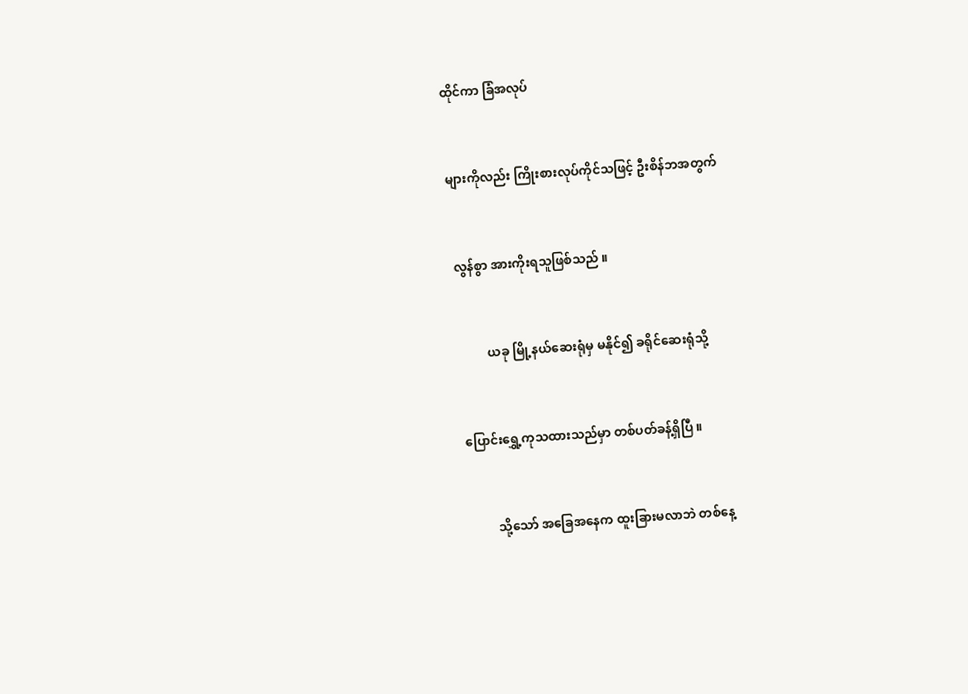ထိုင်ကာ ခြံအလုပ်


များကိုလည်း ကြိုးစားလုပ်ကိုင်သဖြင့် ဦးစိန်ဘအတွက်


 လွန်စွာ အားကိုးရသူဖြစ်သည် ။


          ယခု မြို့နယ်ဆေးရုံမှ မနိုင်၍ ခရိုင်ဆေးရုံသို့


 ပြောင်းရွှေ့ကုသထားသည်မှာ တစ်ပတ်ခန့်ရှိပြီ ။


          သို့သော် အခြေအနေက ထူးခြားမလာဘဲ တစ်နေ့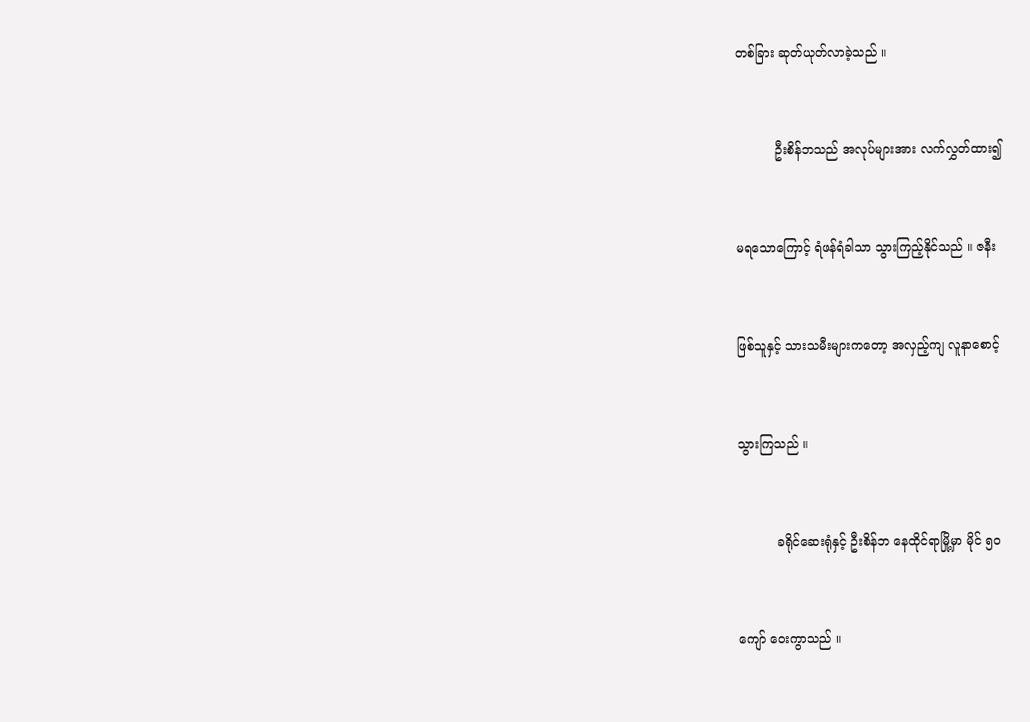တစ်ခြား ဆုတ်ယုတ်လာခဲ့သည် ။


          ဦးစိန်ဘသည် အလုပ်များအား လက်လွှတ်ထား၍


မရသောကြောင့် ရံဖန်ရံခါသာ သွားကြည့်နိုင်သည် ။ ဇနီး


ဖြစ်သူနှင့် သားသမီးများကတော့ အလှည့်ကျ လူနာစောင့်


သွားကြသည် ။


          ခရိုင်ဆေးရုံနှင့် ဦးစိန်ဘ နေထိုင်ရာမြို့မှာ မိုင် ၅၀


ကျော် ဝေးကွာသည် ။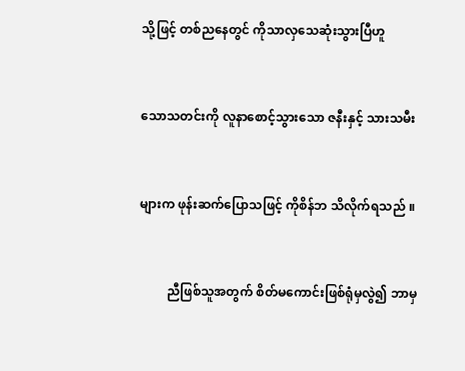သို့ဖြင့် တစ်ညနေတွင် ကိုသာလှသေဆုံးသွားပြီဟူ


သောသတင်းကို လူနာစောင့်သွားသော ဇနီးနှင့် သားသမီး


များက ဖုန်းဆက်ပြောသဖြင့် ကိုစိန်ဘ သိလိုက်ရသည် ။


         ညီဖြစ်သူအတွက် စိတ်မကောင်းဖြစ်ရုံမှလွဲ၍ ဘာမှ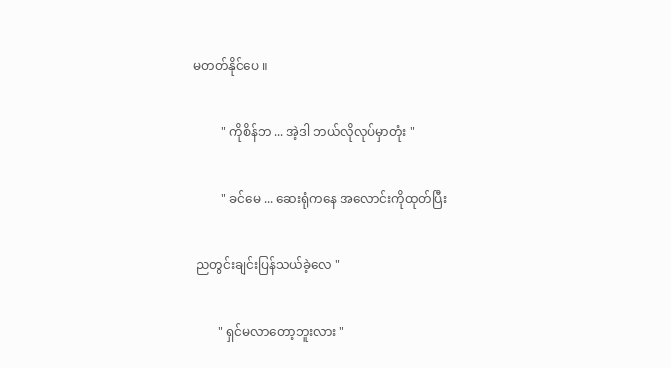မတတ်နိုင်ပေ ။


         " ကိုစိန်ဘ ... အဲ့ဒါ ဘယ်လိုလုပ်မှာတုံး "


         " ခင်မေ ... ဆေးရုံကနေ အလောင်းကိုထုတ်ပြီး


 ညတွင်းချင်းပြန်သယ်ခဲ့လေ "


        " ရှင်မလာတော့ဘူးလား "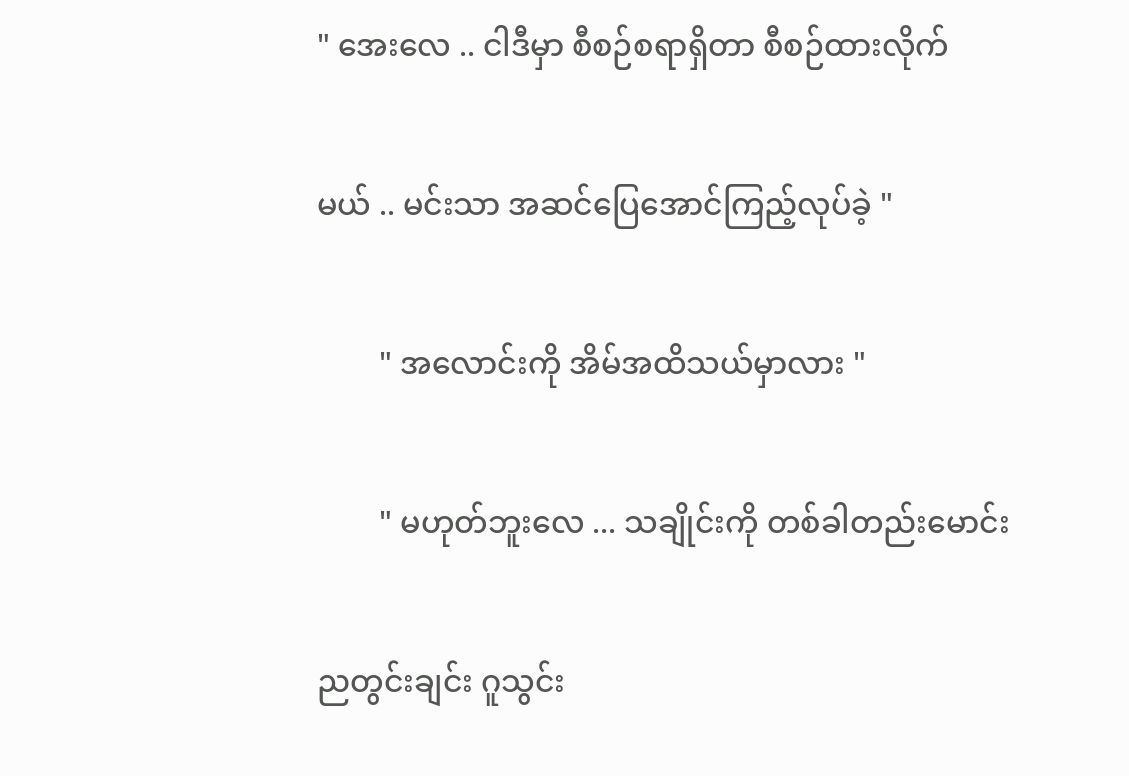" အေးလေ .. ငါဒီမှာ စီစဉ်စရာရှိတာ စီစဉ်ထားလိုက်


မယ် .. မင်းသာ အဆင်ပြေအောင်ကြည့်လုပ်ခဲ့ "


        " အလောင်းကို အိမ်အထိသယ်မှာလား "


        " မဟုတ်ဘူးလေ ... သချိုင်းကို တစ်ခါတည်းမောင်း


ညတွင်းချင်း ဂူသွင်း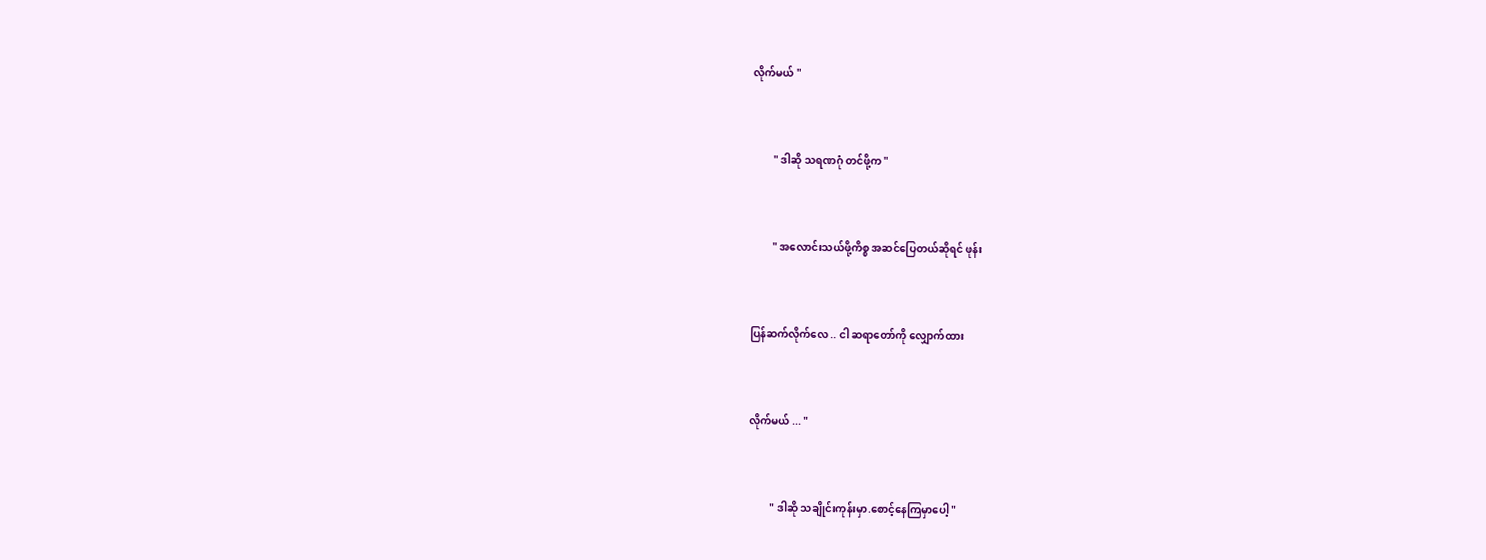လိုက်မယ် "


        " ဒါဆို သရဏဂုံ တင်ဖို့က "


        " အလောင်းသယ်ဖို့ကိစ္စ အဆင်ပြေတယ်ဆိုရင် ဖုန်း


ပြန်ဆက်လိုက်လေ .. ငါ ဆရာတော်ကို လျှောက်ထား


လိုက်မယ် ... "


        " ဒါဆို သချိုင်းကုန်းမှာ.စောင့်နေကြမှာပေါ့ "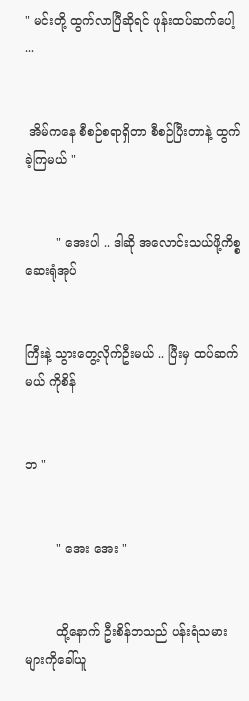" မင်းတို့ ထွက်လာပြီဆိုရင် ဖုန်းထပ်ဆက်ပေါ့ ...


 အိမ်ကနေ စီစဉ်စရာရှိတာ စီစဉ်ပြီးတာနဲ့ ထွက်ခဲ့ကြမယ် "


        " အေးပါ .. ဒါဆို အလောင်းသယ်ဖို့ကိစ္စ ဆေးရုံအုပ်


ကြီးနဲ့ သွားတွေ့လိုက်ဦးမယ် .. ပြီးမှ ထပ်ဆက်မယ် ကိုစိန်


ဘ "


        " အေး အေး "


        ထို့နောက် ဦးစိန်ဘသည် ပန်းရံသမားများကိုခေါ်ယူ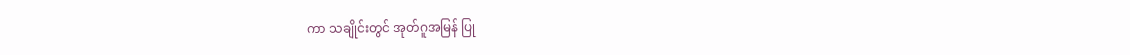ကာ သချိုင်းတွင် အုတ်ဂူအမြန် ပြု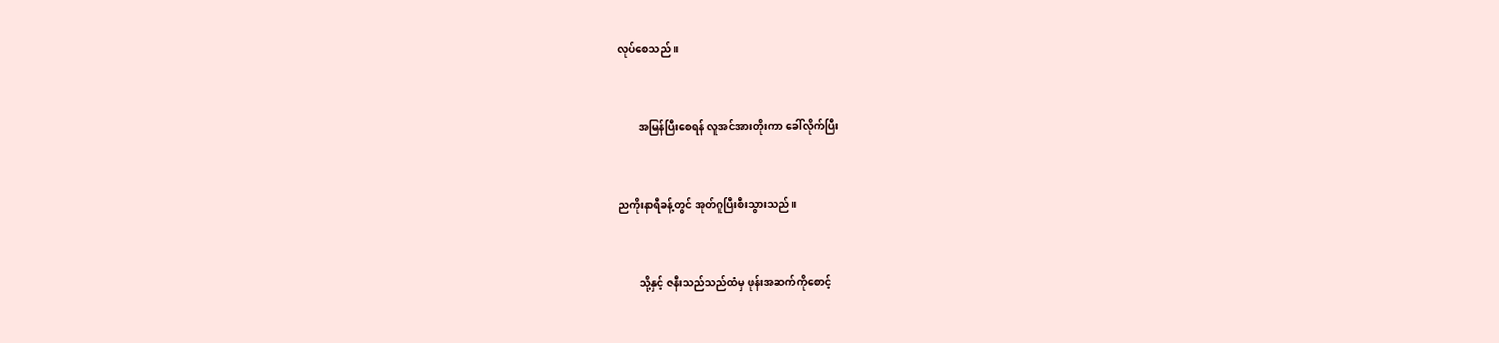လုပ်စေသည် ။


        အမြန်ပြီးစေရန် လူအင်အားတိုးကာ ခေါ်လိုက်ပြီး


ညကိုးနာရီခန့်တွင် အုတ်ဂူပြီးစီးသွားသည် ။


        သို့နှင့် ဇနီးသည်သည်ထံမှ ဖုန်းအဆက်ကိုစောင့်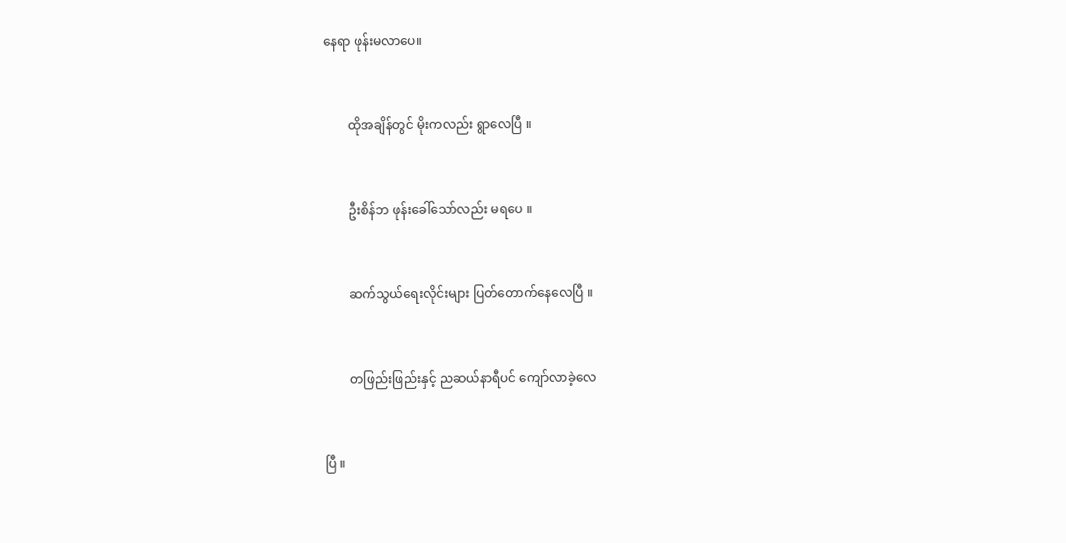နေရာ ဖုန်းမလာပေ။


        ထိုအချိန်တွင် မိုးကလည်း ရွာလေပြီ ။


        ဦးစိန်ဘ ဖုန်းခေါ်သော်လည်း မရပေ ။


        ဆက်သွယ်ရေးလိုင်းများ ပြတ်တောက်နေလေပြီ ။


        တဖြည်းဖြည်းနှင့် ညဆယ်နာရီပင် ကျော်လာခဲ့လေ


ပြီ ။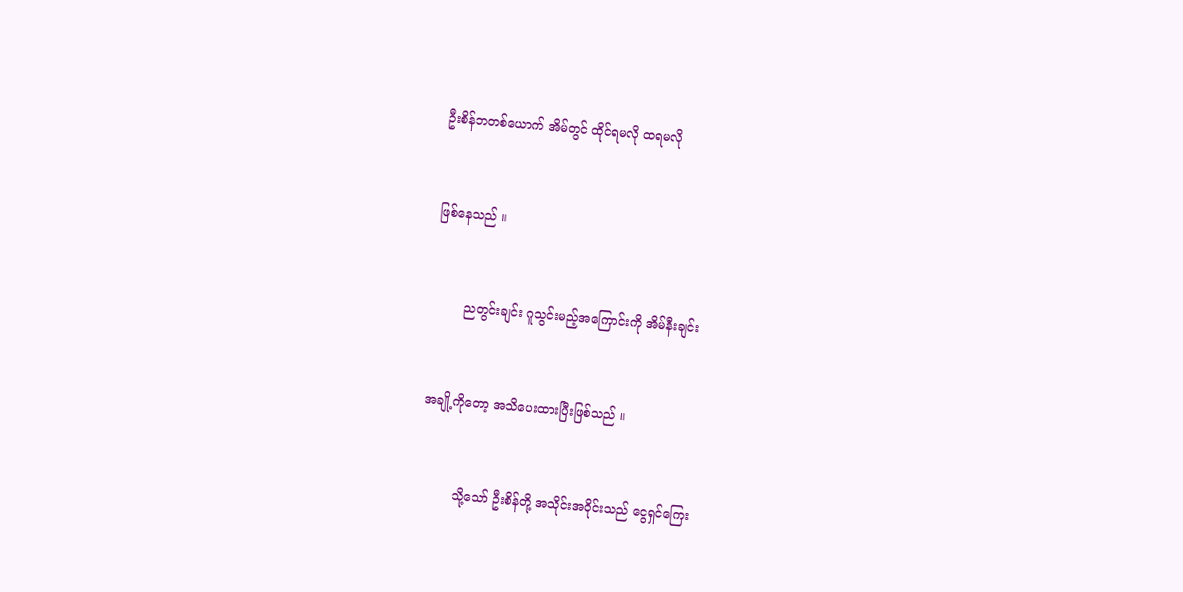ဦးစိန်ဘတစ်ယောက် အိမ်တွင် ထိုင်ရမလို ထရမလို


ဖြစ်နေသည် ။


        ညတွင်းချင်း ဂူသွင်းမည့်အကြောင်းကို အိမ်နီးချင်း


အချို့ကိုတော့ အသိပေးထားပြီးဖြစ်သည် ။


         သို့သော် ဦးစိန်တို့ အသိုင်းအဝိုင်းသည် ငွေရှင်ကြေး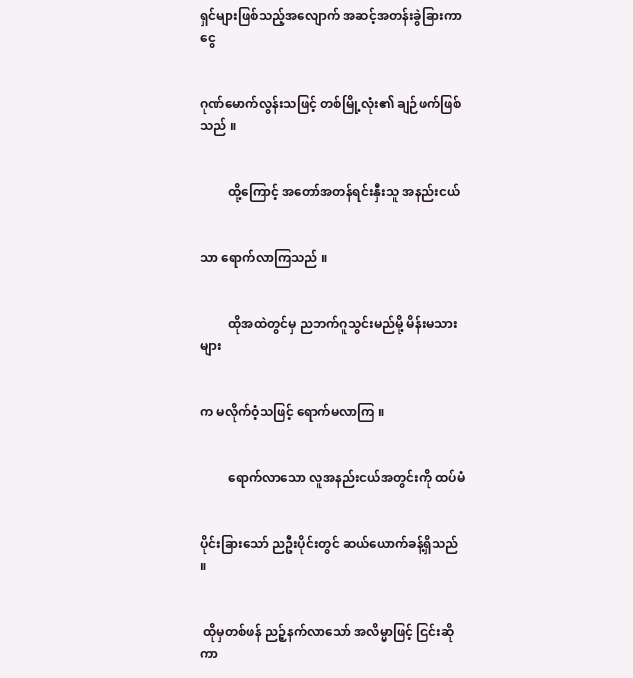ရှင်များဖြစ်သည့်အလျောက် အဆင့်အတန်းခွဲခြားကာ ငွေ


ဂုဏ်မောက်လွန်းသဖြင့် တစ်မြို့လုံး၏ ချဉ်ဖက်ဖြစ်သည် ။


         ထို့ကြောင့် အတော်အတန်ရင်းနှီးသူ အနည်းငယ်


သာ ရောက်လာကြသည် ။


         ထိုအထဲတွင်မှ ညဘက်ဂူသွင်းမည်မို့ မိန်းမသားများ


က မလိုက်ဝံ့သဖြင့် ရောက်မလာကြ ။


         ရောက်လာသော လူအနည်းငယ်အတွင်းကို ထပ်မံ


ပိုင်းခြားသော် ညဦးပိုင်းတွင် ဆယ်ယောက်ခန့်ရှိသည် ။


 ထိုမှတစ်ဖန် ညဉ့်နက်လာသော် အလိမ္မာဖြင့် ငြင်းဆိုကာ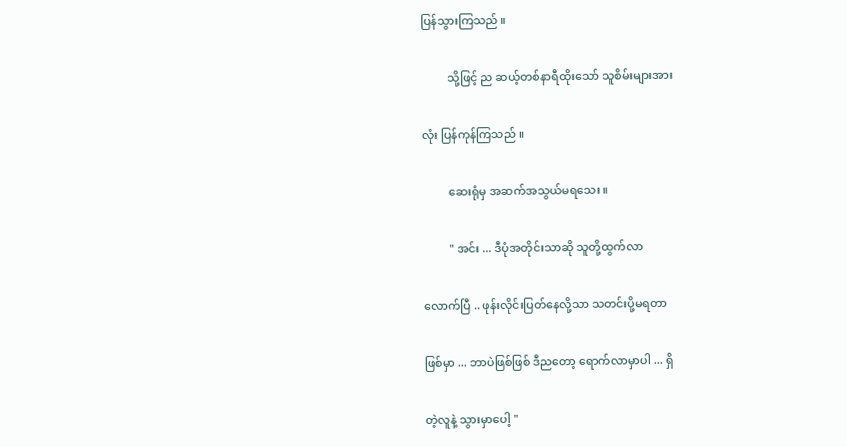ပြန်သွားကြသည် ။


         သို့ဖြင့် ည ဆယ့်တစ်နာရီထိုးသော် သူစိမ်းများအား


လုံး ပြန်ကုန်ကြသည် ။


         ဆေးရုံမှ အဆက်အသွယ်မရသေး ။


         " အင်း ... ဒီပုံအတိုင်းသာဆို သူတို့ထွက်လာ


လောက်ပြီ .. ဖုန်းလိုင်းပြတ်နေလို့သာ သတင်းပို့မရတာ


ဖြစ်မှာ ... ဘာပဲဖြစ်ဖြစ် ဒီညတော့ ရောက်လာမှာပါ ... ရှိ


တဲ့လူနဲ့ သွားမှာပေါ့ "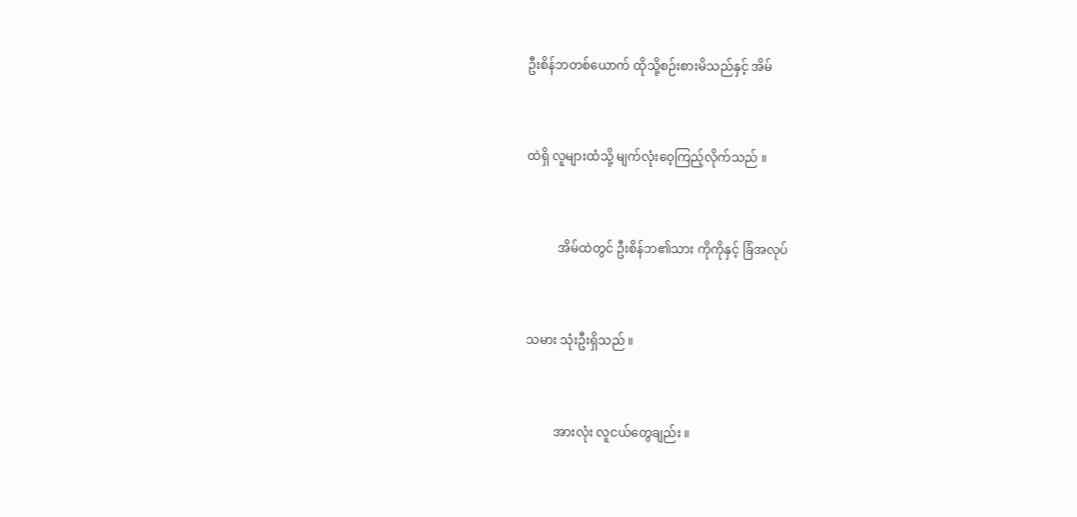ဦးစိန်ဘတစ်ယောက် ထိုသို့စဉ်းစားမိသည်နှင့် အိမ်


ထဲရှိ လူများထံသို့ မျက်လုံးဝေ့ကြည့်လိုက်သည် ။


          အိမ်ထဲတွင် ဦးစိန်ဘ၏သား ကိုကိုနှင့် ခြံအလုပ်


သမား သုံးဦးရှိသည် ။


         အားလုံး လူငယ်တွေချည်း ။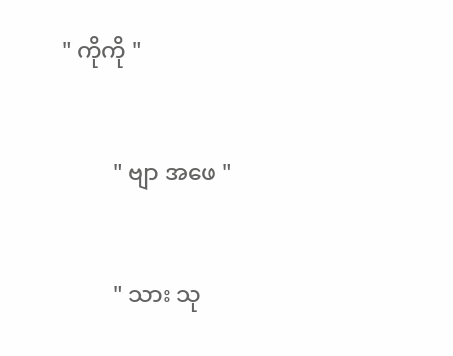" ကိုကို "


         " ဗျာ အဖေ "


         " သား သု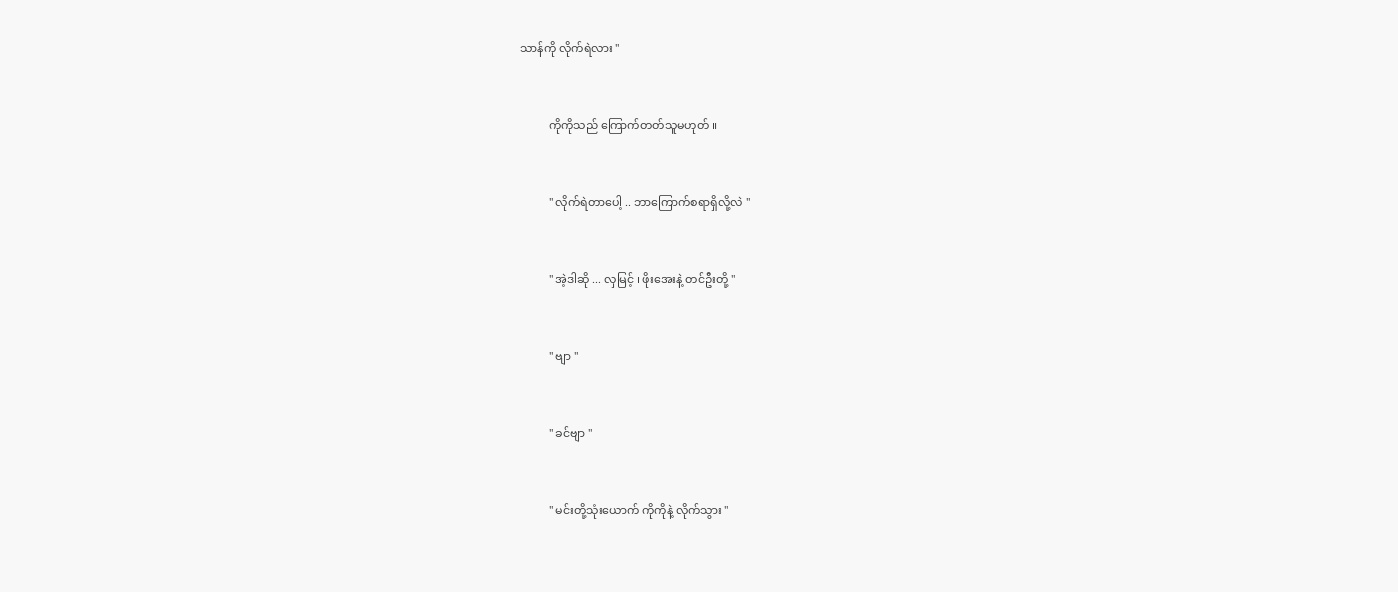သာန်ကို လိုက်ရဲလား "


          ကိုကိုသည် ကြောက်တတ်သူမဟုတ် ။


          " လိုက်ရဲတာပေါ့ .. ဘာကြောက်စရာရှိလို့လဲ "


          " အဲ့ဒါဆို ... လှမြင့် ၊ ဖိုးအေးနဲ့ တင်ဦးတို့ "


          " ဗျာ "


          " ခင်ဗျာ "


          " မင်းတို့သုံးယောက် ကိုကိုနဲ့ လိုက်သွား "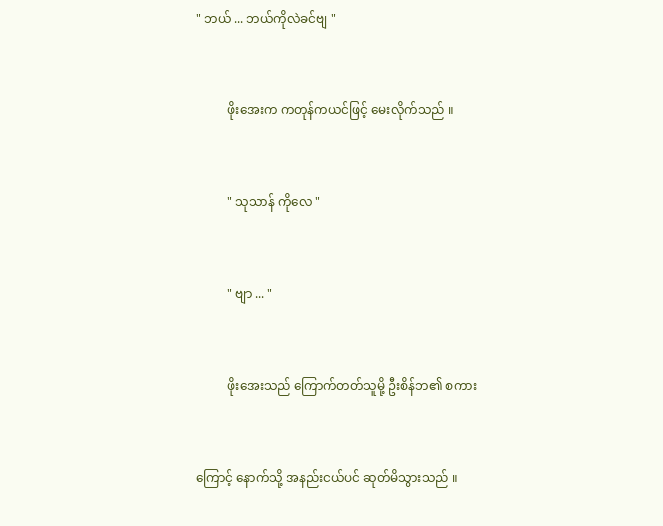" ဘယ် ... ဘယ်ကိုလဲခင်ဗျ "


          ဖိုးအေးက ကတုန်ကယင်ဖြင့် မေးလိုက်သည် ။


          " သုသာန် ကိုလေ "


          " ဗျာ ... "


          ဖိုးအေးသည် ကြောက်တတ်သူမို့ ဦးစိန်ဘ၏ စကား


ကြောင့် နောက်သို့ အနည်းငယ်ပင် ဆုတ်မိသွားသည် ။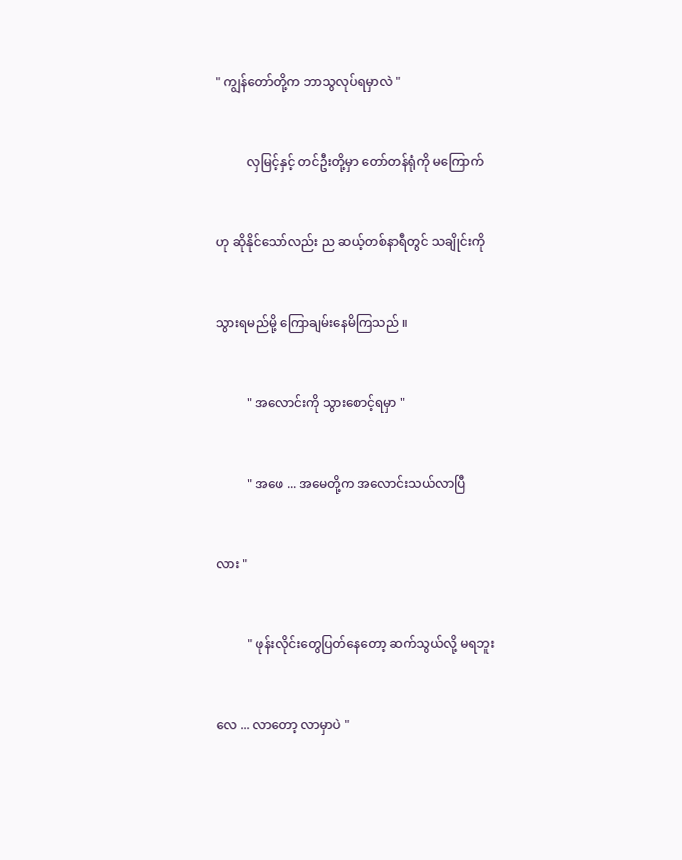" ကျွန်တော်တို့က ဘာသွလုပ်ရမှာလဲ "


          လှမြင့်နှင့် တင်ဦးတို့မှာ တော်တန်ရုံကို မကြောက်


ဟု ဆိုနိုင်သော်လည်း ည ဆယ့်တစ်နာရီတွင် သချိုင်းကို


သွားရမည်မို့ ကြောချမ်းနေမိကြသည် ။


          " အလောင်းကို သွားစောင့်ရမှာ "


          " အဖေ ... အမေတို့က အလောင်းသယ်လာပြီ


လား "


          " ဖုန်းလိုင်းတွေပြတ်နေတော့ ဆက်သွယ်လို့ မရဘူး


လေ ... လာတော့ လာမှာပဲ "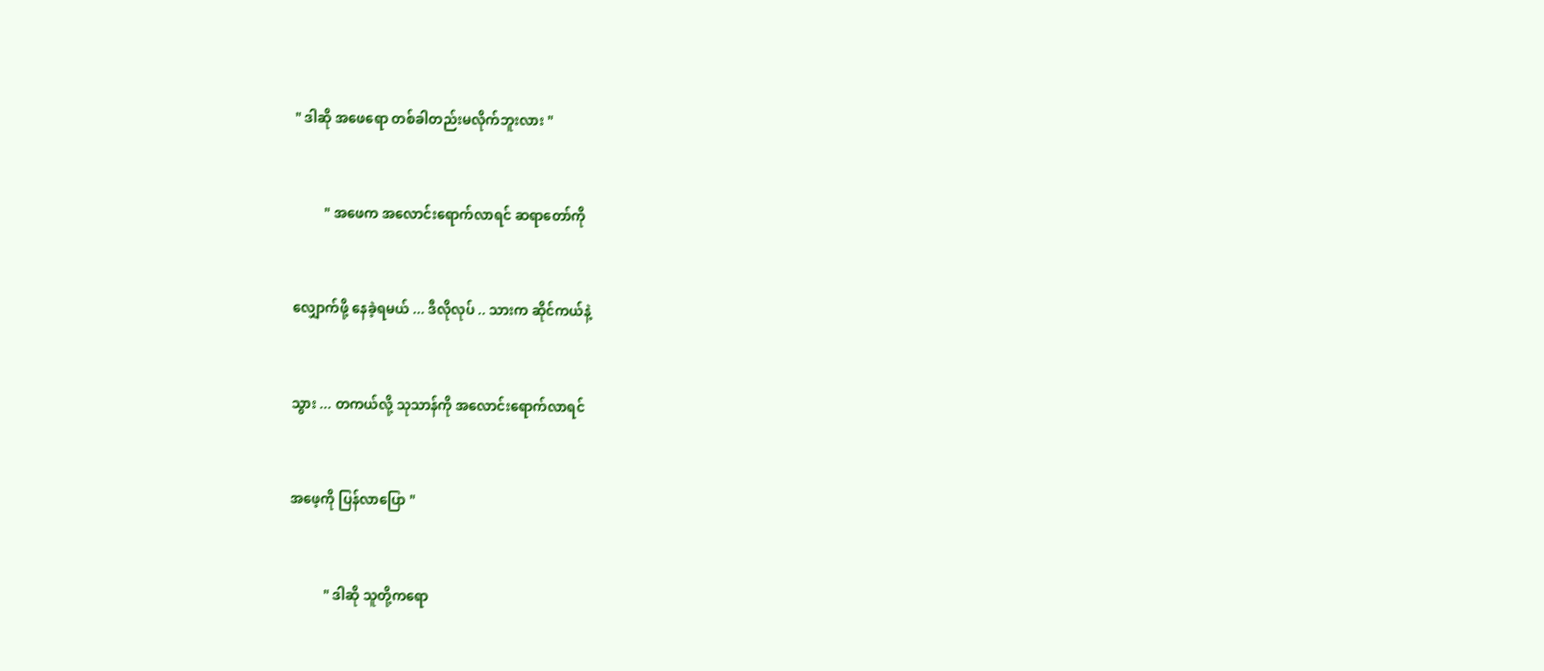" ဒါဆို အဖေရော တစ်ခါတည်းမလိုက်ဘူးလား "


         " အဖေက အလောင်းရောက်လာရင် ဆရာတော်ကို


လျှောက်ဖို့ နေခဲ့ရမယ် ... ဒီလိုလုပ် .. သားက ဆိုင်ကယ်နဲ့


သွား ... တကယ်လို့ သုသာန်ကို အလောင်းရောက်လာရင်


အဖေ့ကို ပြန်လာပြော "


          " ဒါဆို သူတို့ကရော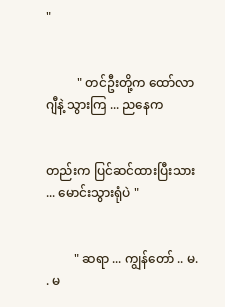"


          " တင်ဦးတို့က ထော်လာဂျီနဲ့ သွားကြ ... ညနေက


တည်းက ပြင်ဆင်ထားပြီးသား ... မောင်းသွားရုံပဲ "


         " ဆရာ ... ကျွန်တော် .. မ. . မ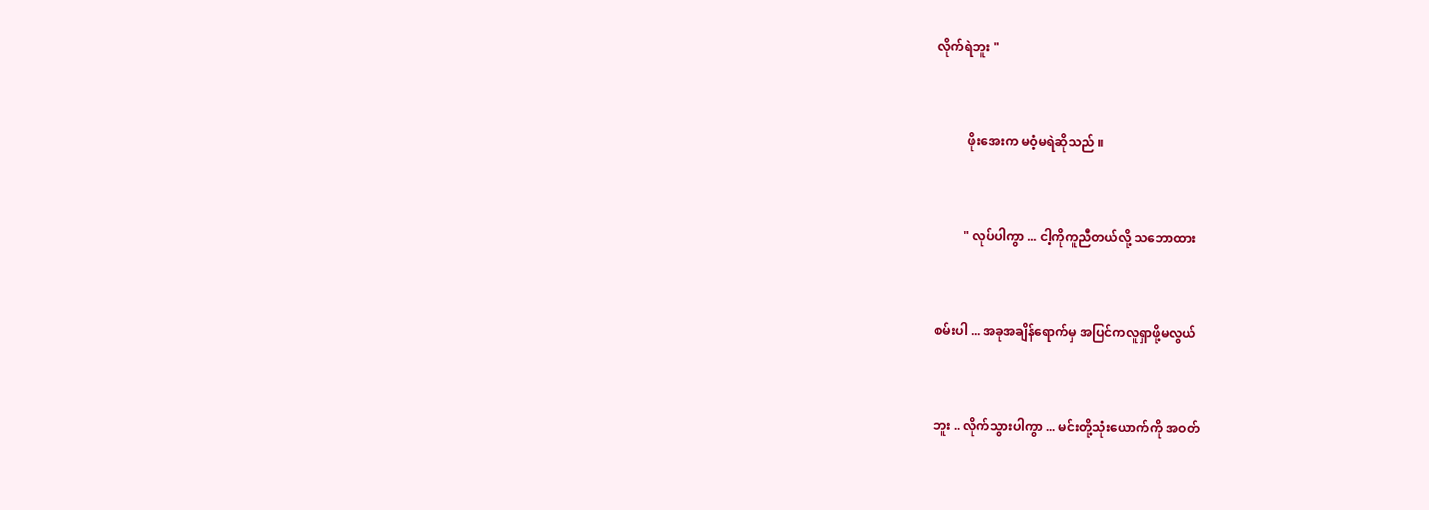လိုက်ရဲဘူး "


          ဖိုးအေးက မဝံ့မရဲဆိုသည် ။


         " လုပ်ပါကွာ ... ငါ့ကိုကူညီတယ်လို့ သဘောထား


စမ်းပါ ... အခုအချိန်ရောက်မှ အပြင်ကလူရှာဖို့မလွယ်


ဘူး .. လိုက်သွားပါကွာ ... မင်းတို့သုံးယောက်ကို အဝတ်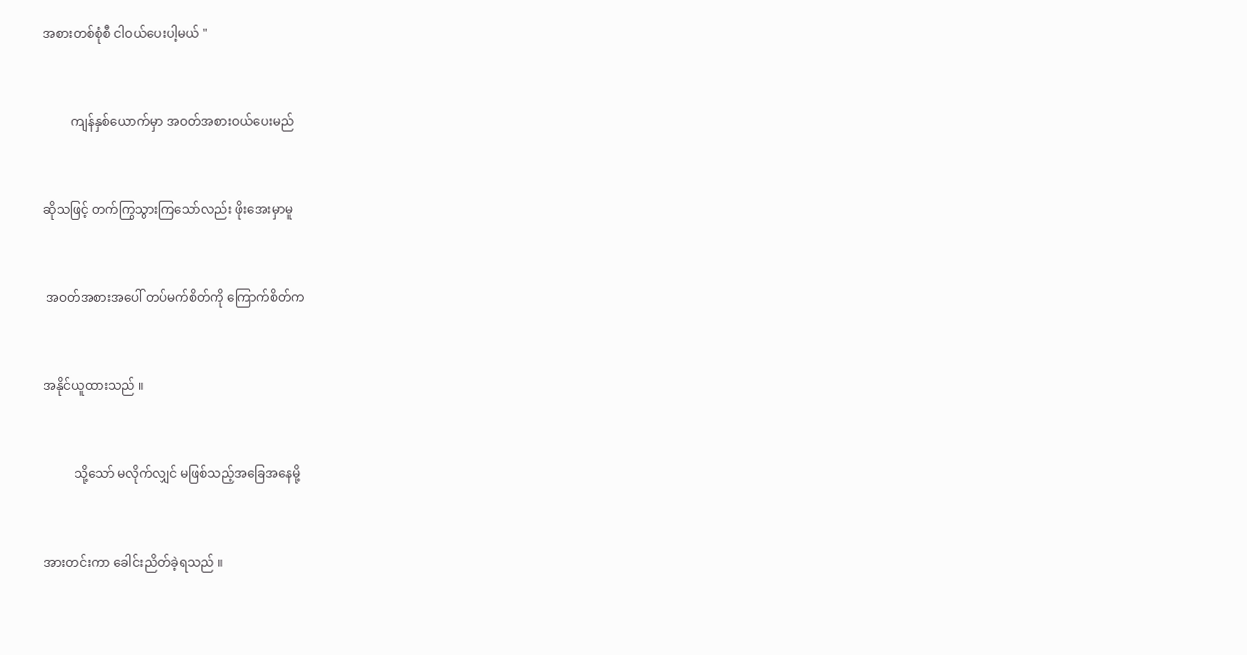အစားတစ်စုံစီ ငါဝယ်ပေးပါ့မယ် "


         ကျန်နှစ်ယောက်မှာ အဝတ်အစားဝယ်ပေးမည်


ဆိုသဖြင့် တက်ကြွသွားကြသော်လည်း ဖိုးအေးမှာမူ


 အဝတ်အစားအပေါ် တပ်မက်စိတ်ကို ကြောက်စိတ်က


အနိုင်ယူထားသည် ။


          သို့သော် မလိုက်လျှင် မဖြစ်သည့်အခြေအနေမို့


အားတင်းကာ ခေါင်းညိတ်ခဲ့ရသည် ။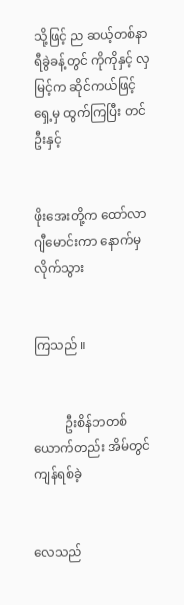သို့ဖြင့် ည ဆယ့်တစ်နာရီခွဲခန့်တွင် ကိုကိုနှင့် လှမြင့်က ဆိုင်ကယ်ဖြင့်ရှေ့မှ ထွက်ကြပြီး တင်ဦးနှင့်


ဖိုးအေးတို့က ထော်လာဂျီမောင်းကာ နောက်မှ လိုက်သွား


ကြသည် ။


          ဦးစိန်ဘတစ်ယောက်တည်း အိမ်တွင် ကျန်ရစ်ခဲ့


လေသည်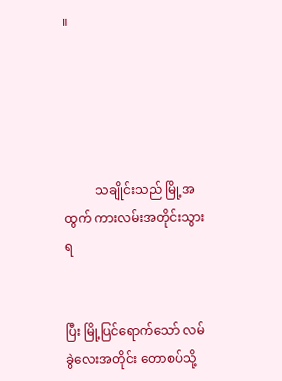။





          သချိုင်းသည် မြို့အထွက် ကားလမ်းအတိုင်းသွားရ


ပြီး မြို့ပြင်ရောက်သော် လမ်ခွဲလေးအတိုင်း တောစပ်သို့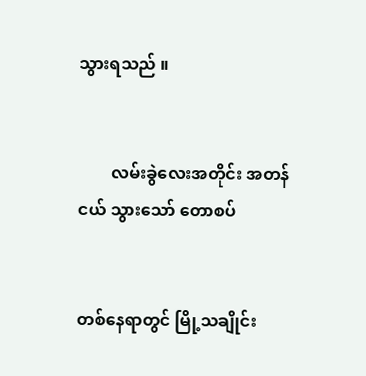သွားရသည် ။


        လမ်းခွဲလေးအတိုင်း အတန်ငယ် သွားသော် တောစပ်


တစ်နေရာတွင် မြို့သချိုင်း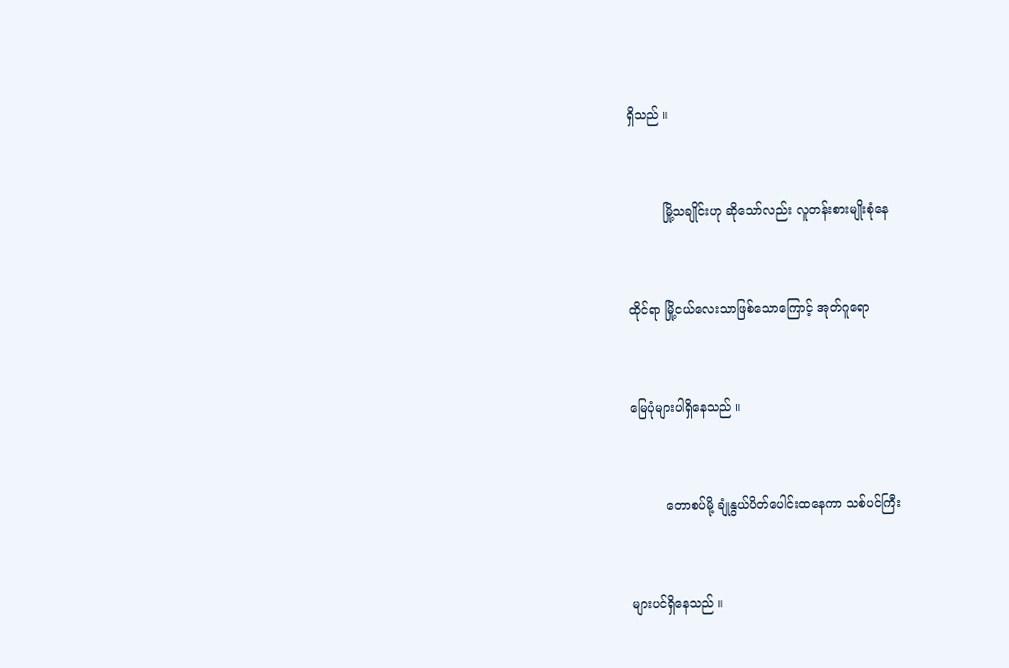ရှိသည် ။


         မြို့သချိုင်းဟု ဆိုသော်လည်း လူတန်းစားမျိုးစုံနေ


ထိုင်ရာ မြို့ငယ်လေးသာဖြစ်သောကြောင့် အုတ်ဂူရော


မြေပုံများပါရှိနေသည် ။


         တောစပ်မို့ ချုံနွယ်ပိတ်ပေါင်းထနေကာ သစ်ပင်ကြီး


များပင်ရှိနေသည် ။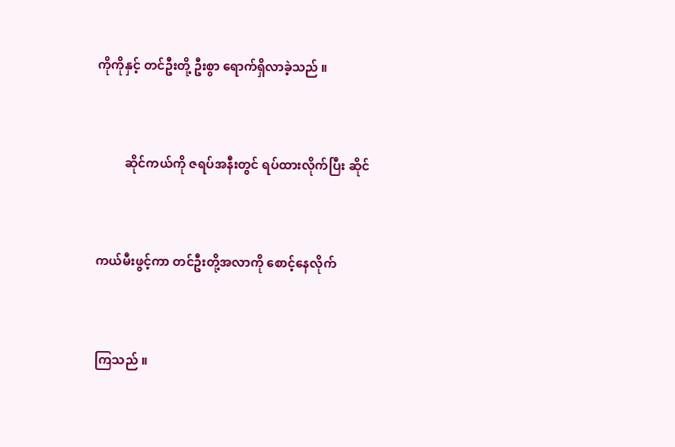ကိုကိုနှင့် တင်ဦးတို့ ဦးစွာ ရောက်ရှိလာခဲ့သည် ။


         ဆိုင်ကယ်ကို ဇရပ်အနီးတွင် ရပ်ထားလိုက်ပြီး ဆိုင်


ကယ်မီးဖွင့်ကာ တင်ဦးတို့အလာကို စောင့်နေလိုက်


ကြသည် ။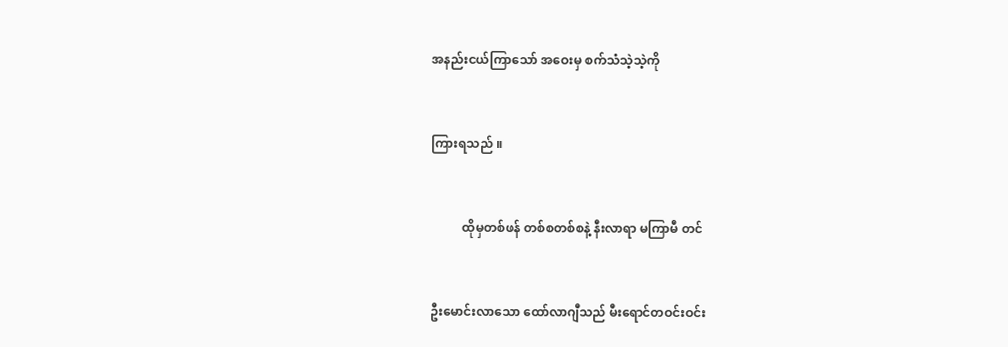အနည်းငယ်ကြာသော် အဝေးမှ စက်သံသဲ့သဲ့ကို


ကြားရသည် ။


          ထိုမှတစ်ဖန် တစ်စတစ်စနဲ့ နီးလာရာ မကြာမီ တင်


ဦးမောင်းလာသော ထော်လာဂျီသည် မီးရောင်တဝင်းဝင်း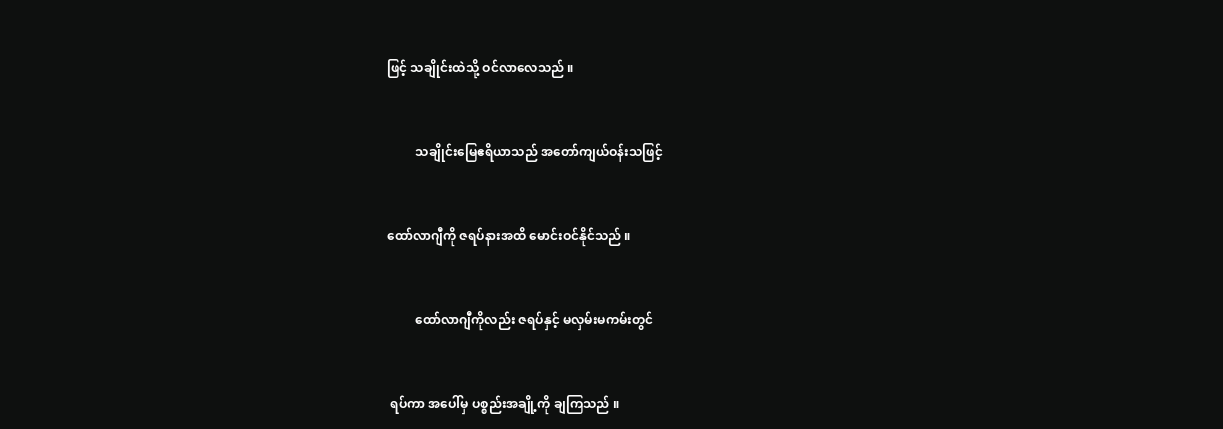ဖြင့် သချိုင်းထဲသို့ ဝင်လာလေသည် ။


         သချိုင်းမြေဧရိယာသည် အတော်ကျယ်ဝန်းသဖြင့်


ထော်လာဂျီကို ဇရပ်နားအထိ မောင်းဝင်နိုင်သည် ။


         ထော်လာဂျီကိုလည်း ဇရပ်နှင့် မလှမ်းမကမ်းတွင်


 ရပ်ကာ အပေါ်မှ ပစ္စည်းအချို့ကို ချကြသည် ။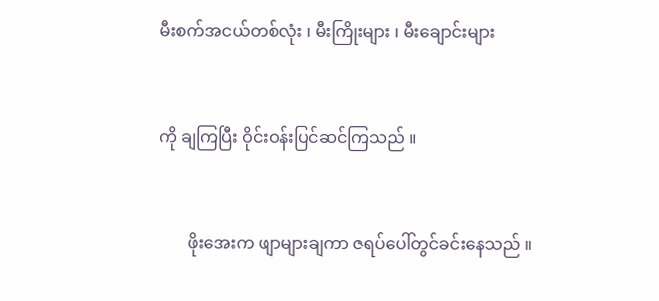မီးစက်အငယ်တစ်လုံး ၊ မီးကြိုးများ ၊ မီးချောင်းများ


ကို ချကြပြီး ဝိုင်းဝန်းပြင်ဆင်ကြသည် ။


       ဖိုးအေးက ဖျာများချကာ ဇရပ်ပေါ်တွင်ခင်းနေသည် ။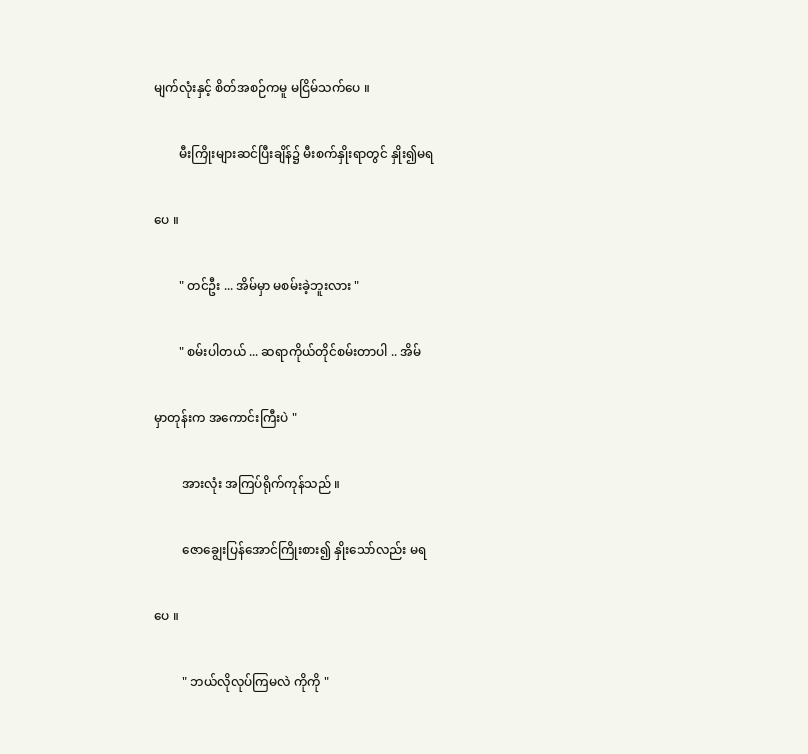မျက်လုံးနှင့် စိတ်အစဉ်ကမူ မငြိမ်သက်ပေ ။


        မီးကြိုးများဆင်ပြီးချိန်၌ မီးစက်နှိုးရာတွင် နှိုး၍မရ


ပေ ။


        " တင်ဦး ... အိမ်မှာ မစမ်းခဲ့ဘူးလား "


        " စမ်းပါတယ် ... ဆရာကိုယ်တိုင်စမ်းတာပါ .. အိမ်


မှာတုန်းက အကောင်းကြီးပဲ "


         အားလုံး အကြပ်ရိုက်ကုန်သည် ။


         ဇောချွေးပြန်အောင်ကြိုးစား၍ နှိုးသော်လည်း မရ


ပေ ။


         " ဘယ်လိုလုပ်ကြမလဲ ကိုကို "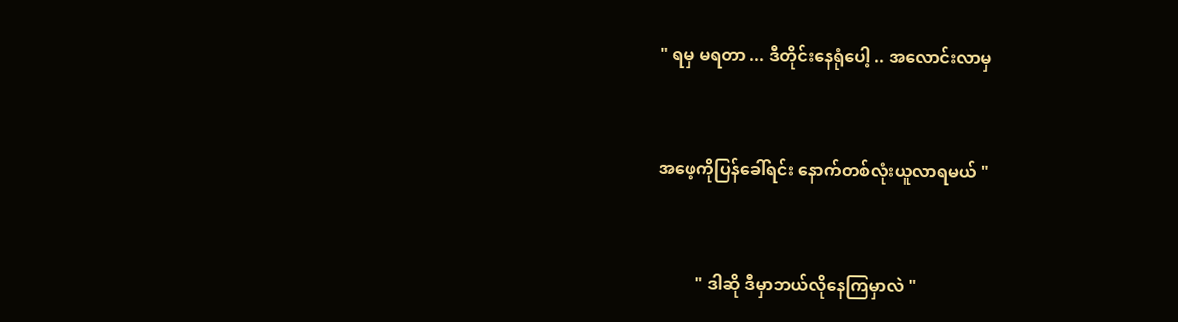" ရမှ မရတာ ... ဒီတိုင်းနေရုံပေါ့ .. အလောင်းလာမှ


အဖေ့ကိုပြန်ခေါ်ရင်း နောက်တစ်လုံးယူလာရမယ် "


         " ဒါဆို ဒီမှာဘယ်လိုနေကြမှာလဲ "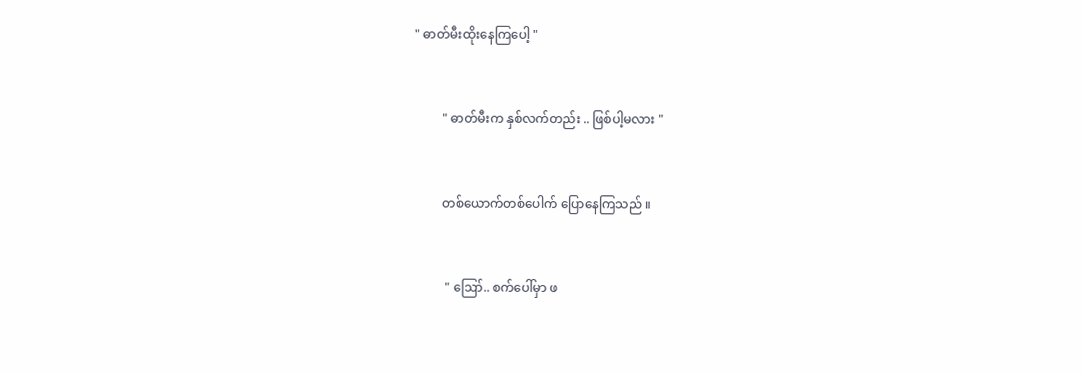" ဓာတ်မီးထိုးနေကြပေါ့ "


         " ဓာတ်မီးက နှစ်လက်တည်း .. ဖြစ်ပါ့မလား "


         တစ်ယောက်တစ်ပေါက် ပြောနေကြသည် ။


          " ဪ.. စက်ပေါ်မှာ ဖ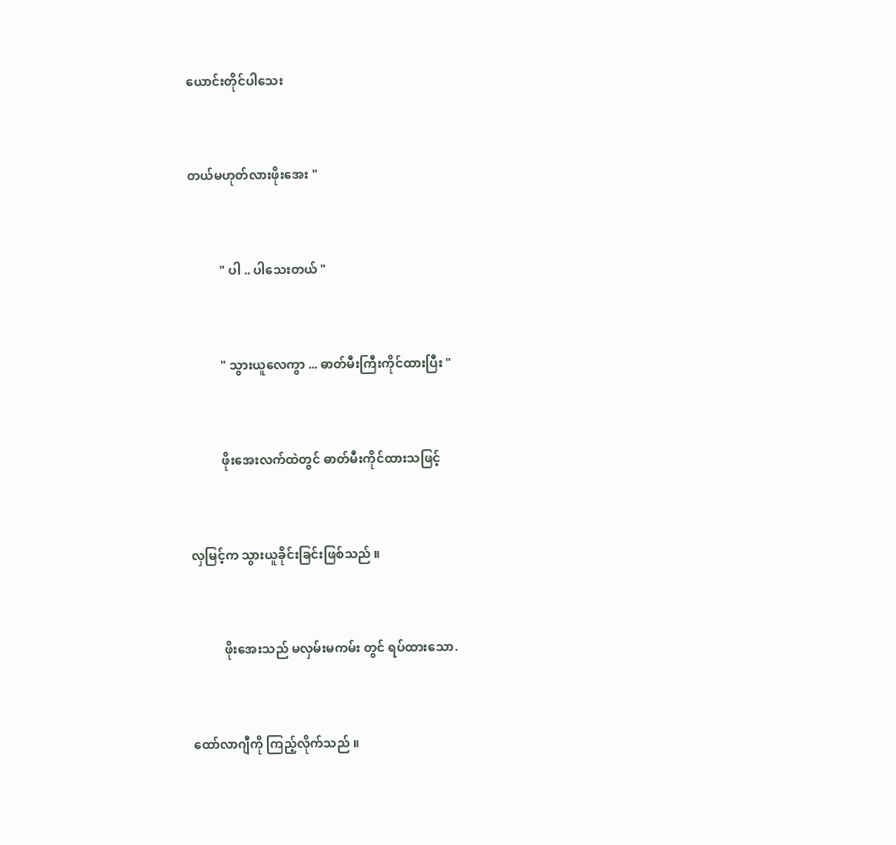ယောင်းတိုင်ပါသေး


တယ်မဟုတ်လားဖိုးအေး "


          " ပါ .. ပါသေးတယ် "


          " သွားယူလေကွာ ... ဓာတ်မီးကြီးကိုင်ထားပြီး "


          ဖိုးအေးလက်ထဲတွင် ဓာတ်မီးကိုင်ထားသဖြင့်


လှမြင့်က သွားယူခိုင်းခြင်းဖြစ်သည် ။


          ဖိုးအေးသည် မလှမ်းမကမ်း တွင် ရပ်ထားသော.


ထော်လာဂျီကို ကြည့်လိုက်သည် ။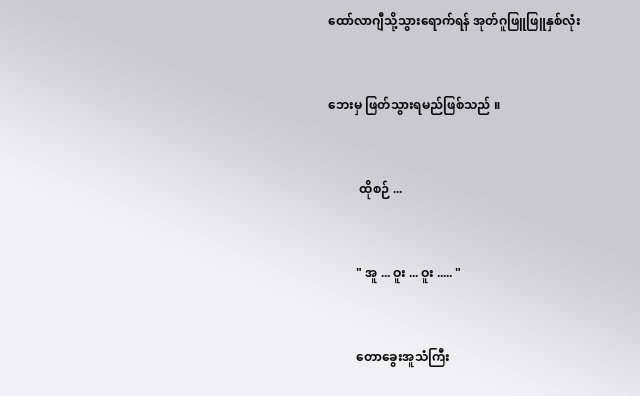ထော်လာဂျီသို့သွားရောက်ရန် အုတ်ဂူဖြူဖြူနှစ်လုံး


ဘေးမှ ဖြတ်သွားရမည်ဖြစ်သည် ။


          ထိုစဉ် ...


         " အူ ... ဝူး ... ဝူး ..... "


         တောခွေးအူသံကြီး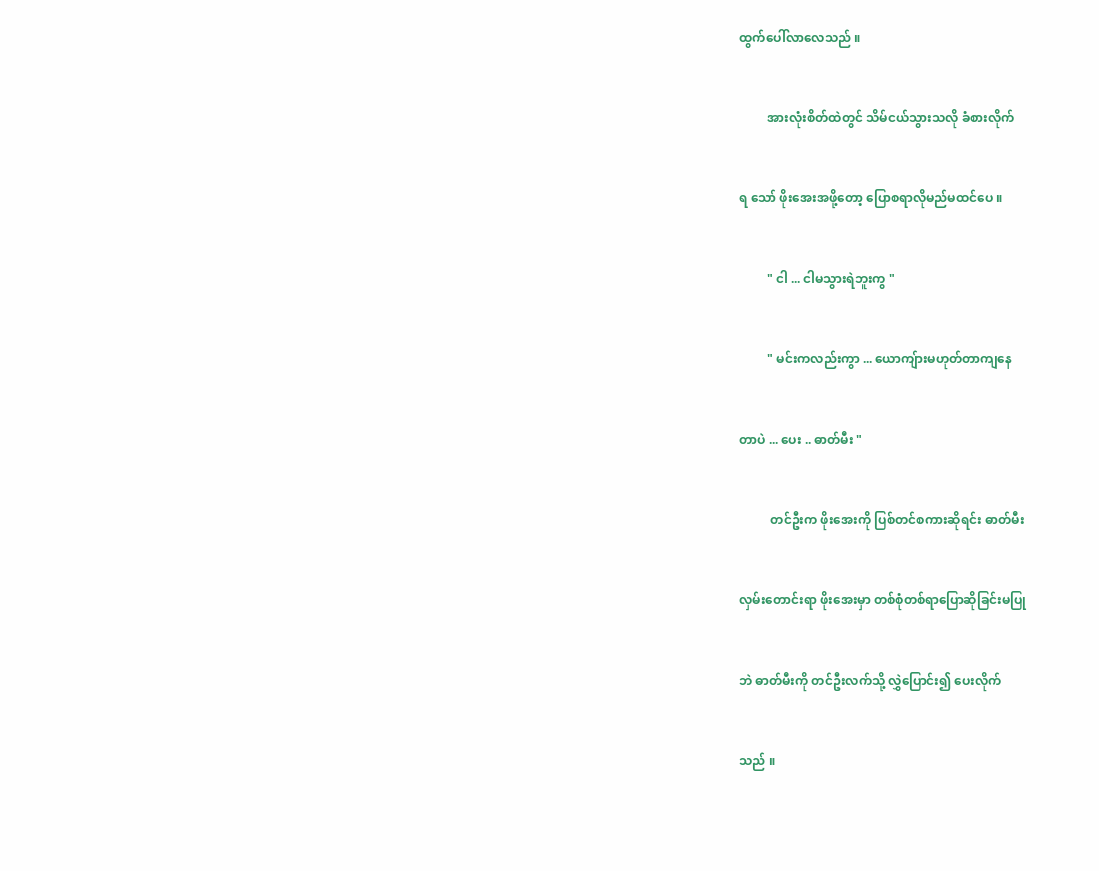ထွက်ပေါ်လာလေသည် ။


         အားလုံးစိတ်ထဲတွင် သိမ်ငယ်သွားသလို ခံစားလိုက်


ရ သော် ဖိုးအေးအဖို့တော့ ပြောစရာလိုမည်မထင်ပေ ။


         " ငါ ... ငါမသွားရဲဘူးကွ "


         " မင်းကလည်းကွာ ... ယောကျ်ားမဟုတ်တာကျနေ


တာပဲ ... ပေး .. ဓာတ်မီး "


          တင်ဦးက ဖိုးအေးကို ပြစ်တင်စကားဆိုရင်း ဓာတ်မီး


လှမ်းတောင်းရာ ဖိုးအေးမှာ တစ်စုံတစ်ရာပြောဆိုခြင်းမပြု


ဘဲ ဓာတ်မီးကို တင်ဦးလက်သို့ လွှဲပြောင်း၍ ပေးလိုက်


သည် ။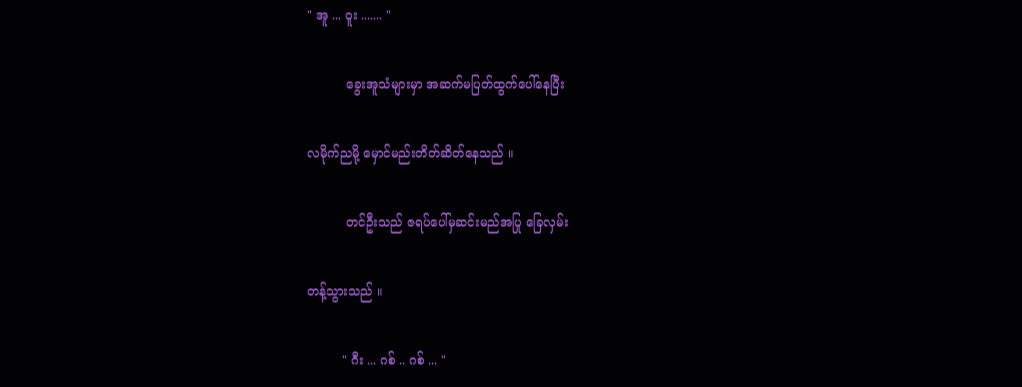" အူ ... ဝူး ....... "


          ခွေးအူသံများမှာ အဆက်မပြတ်ထွက်ပေါ်နေပြီး


လမိုက်ညမို့ မှောင်မည်းတိတ်ဆိတ်နေသည် ။


          တင်ဦးသည် ဇရပ်ပေါ်မှဆင်းမည်အပြု ခြေလှမ်း


တန့်သွားသည် ။


         " ဂီး ... ဂစ် .. ဂစ် ... "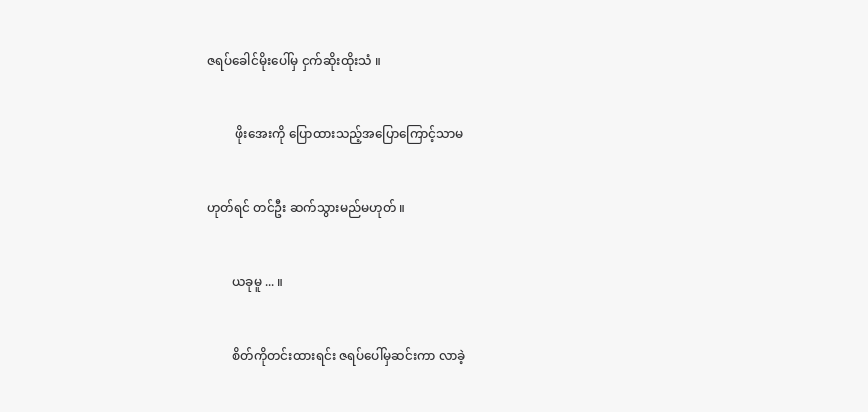ဇရပ်ခေါင်မိုးပေါ်မှ ငှက်ဆိုးထိုးသံ ။


         ဖိုးအေးကို ပြောထားသည့်အပြောကြောင့်သာမ


ဟုတ်ရင် တင်ဦး ဆက်သွားမည်မဟုတ် ။


        ယခုမူ ... ။


        စိတ်ကိုတင်းထားရင်း ဇရပ်ပေါ်မှဆင်းကာ လာခဲ့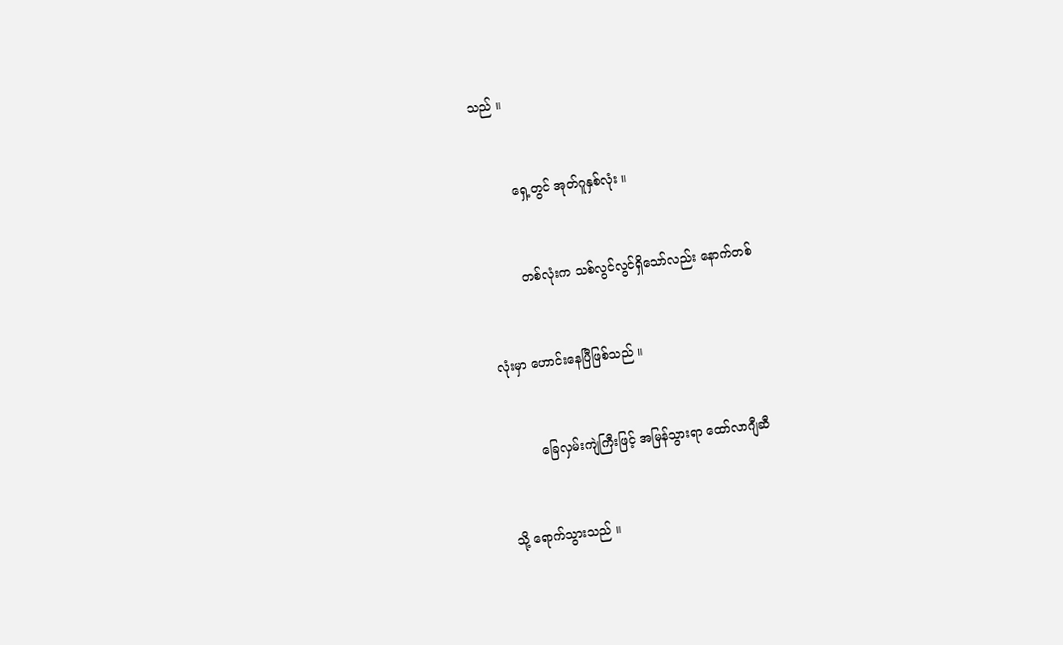သည် ။


         ရှေ့တွင် အုတ်ဂူနှစ်လုံး ။


         တစ်လုံးက သစ်လွင်လွင်ရှိသော်လည်း နောက်တစ်


လုံးမှာ ဟောင်းနေပြီဖြစ်သည် ။


         ခြေလှမ်းကျဲကြီးဖြင့် အမြန်သွားရာ ထော်လာဂျီဆီ


သို့ ရောက်သွားသည် ။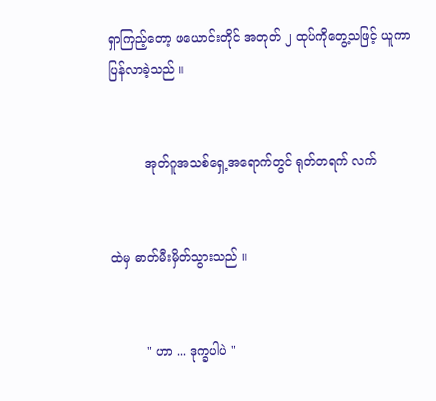ရှာကြည့်တော့ ဖယောင်းတိုင် အတုတ် ၂ ထုပ်ကိုတွေ့သဖြင့် ယူကာ ပြန်လာခဲ့သည် ။


         အုတ်ဂူအသစ်ရှေ့အရောက်တွင် ရုတ်တရက် လက်


ထဲမှ ဓာတ်မီးမှိတ်သွားသည် ။


         " ဟာ ... ဒုက္ခပါပဲ "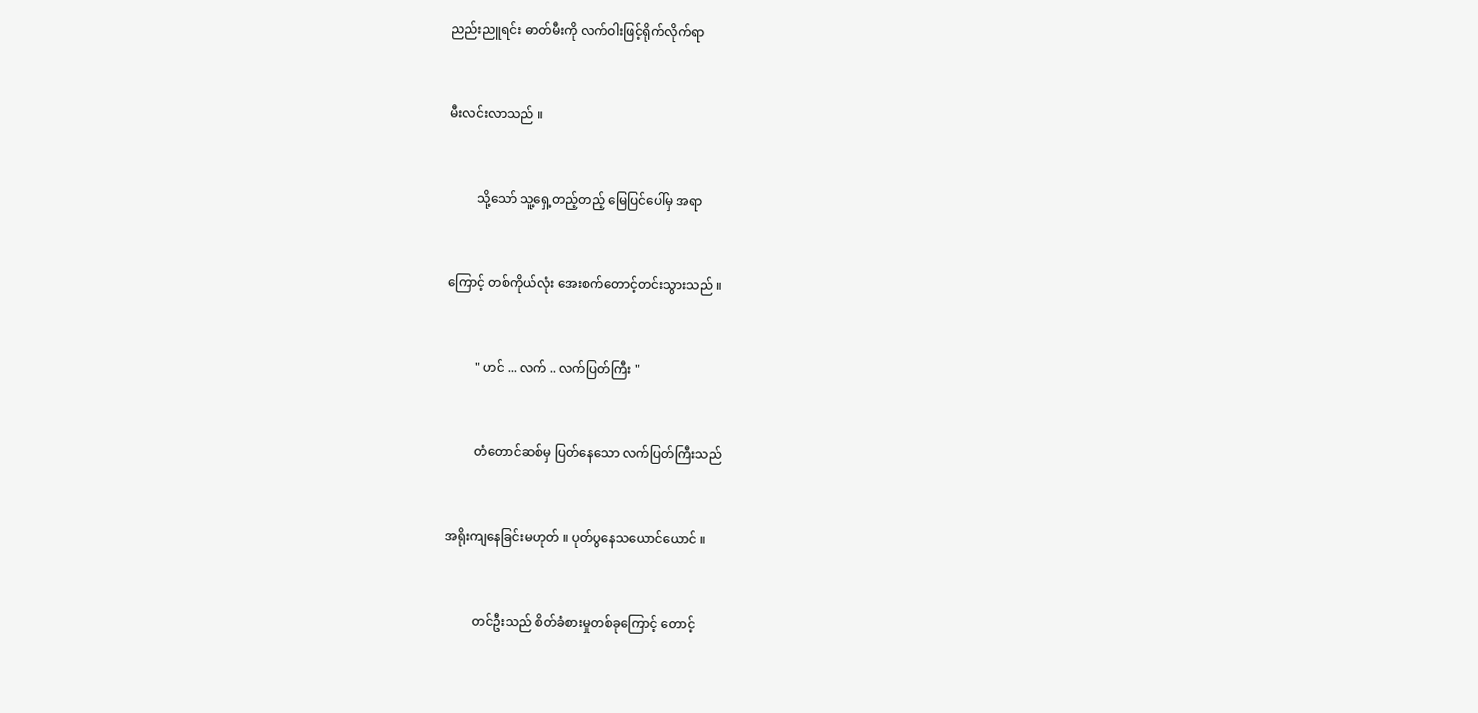ညည်းညူရင်း ဓာတ်မီးကို လက်ဝါးဖြင့်ရိုက်လိုက်ရာ


မီးလင်းလာသည် ။


         သို့သော် သူ့ရှေ့တည့်တည့် မြေပြင်ပေါ်မှ အရာ


ကြောင့် တစ်ကိုယ်လုံး အေးစက်တောင့်တင်းသွားသည် ။


         " ဟင် ... လက် .. လက်ပြတ်ကြီး "


         တံတောင်ဆစ်မှ ပြတ်နေသော လက်ပြတ်ကြီးသည်


အရိုးကျနေခြင်းမဟုတ် ။ ပုတ်ပွနေသယောင်ယောင် ။


         တင်ဦးသည် စိတ်ခံစားမှုတစ်ခုကြောင့် တောင့်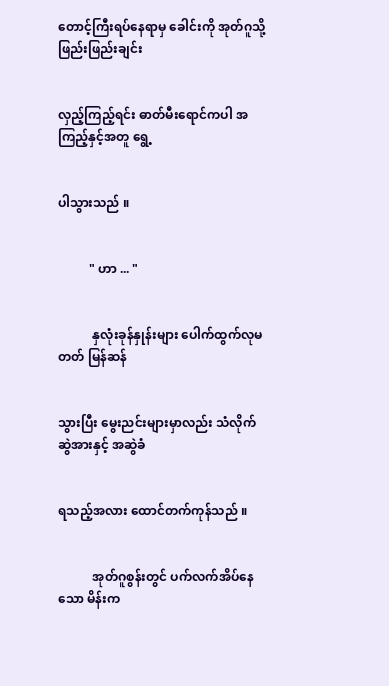တောင့်ကြီးရပ်နေရာမှ ခေါင်းကို အုတ်ဂူသို့ဖြည်းဖြည်းချင်း


လှည့်ကြည့်ရင်း ဓာတ်မီးရောင်ကပါ အကြည့်နှင့်အတူ ရွေ့


ပါသွားသည် ။


          " ဟာ ... "


           နှလုံးခုန်နှုန်းများ ပေါက်ထွက်လုမတတ် မြန်ဆန်


သွားပြီး မွေးညင်းများမှာလည်း သံလိုက်ဆွဲအားနှင့် အဆွဲခံ


ရသည့်အလား ထောင်တက်ကုန်သည် ။


           အုတ်ဂူစွန်းတွင် ပက်လက်အိပ်နေသော မိန်းက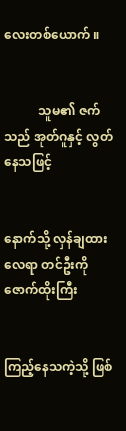လေးတစ်ယောက် ။


           သူမ၏ ဇက်သည် အုတ်ဂူနှင့် လွတ်နေသဖြင့်


နောက်သို့ လှန်ချထားလေရာ တင်ဦးကို ဇောက်ထိုးကြီး


ကြည့်နေသကဲ့သို့ ဖြစ်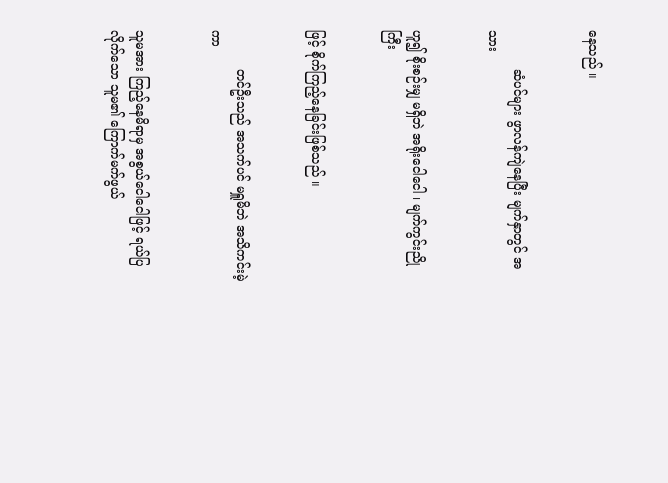နေသည် ။


          ဆံပင်များ ဖွာလန်ကျဲနေပြီး မျက်နှာတွင် အသား


ဟူ၍ စိုးစဉ်းမျှ မရှိဘဲ အရိုးငေါငေါ ၊ မျက်ကွင်းညိုကြီး


ဖြင့် စိုက်ကြည့်နေခြင်းဖြစ်သည် ။


          တင်ဦးသည် အသက်ပင် မရှူမိဘဲ အသိကင်းမဲ့ကာ


သူမအား ကြည့်နေမိရာမှ အစွယ်ငေါငေါဖြင့် ရယ်ပြလိုက်သော သူမ၏ ကြောက်မက်ဖွယ်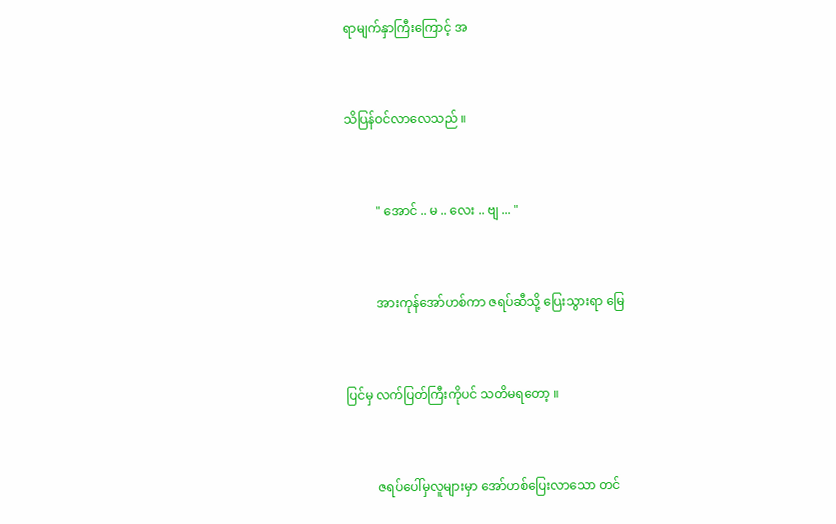ရာမျက်နှာကြီးကြောင့် အ


သိပြန်ဝင်လာလေသည် ။


          " အောင် .. မ .. လေး .. ဗျ ... "


          အားကုန်အော်ဟစ်ကာ ဇရပ်ဆီသို့ ပြေးသွားရာ မြေ


ပြင်မှ လက်ပြတ်ကြီးကိုပင် သတိမရတော့ ။


          ဇရပ်ပေါ်မှလူများမှာ အော်ဟစ်ပြေးလာသော တင်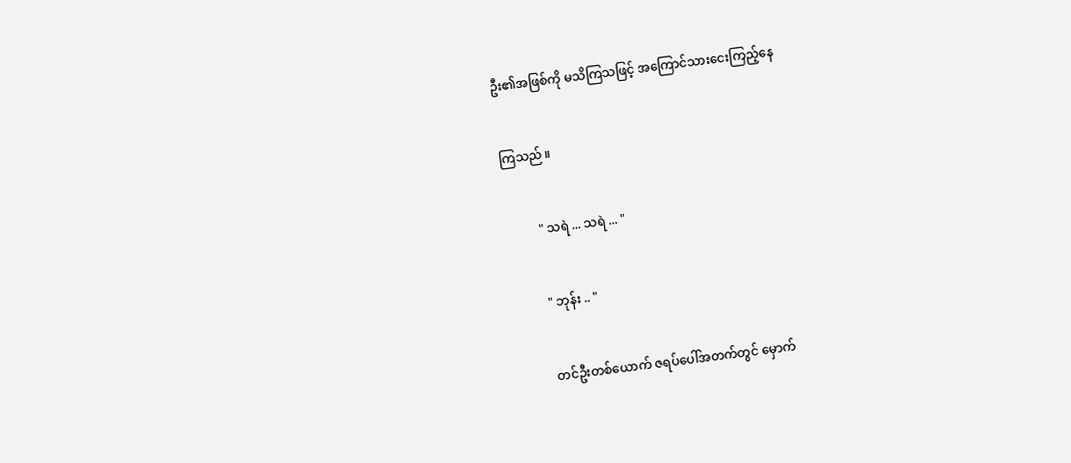ဦး၏အဖြစ်ကို မသိကြသဖြင့် အကြောင်သားငေးကြည့်နေ


ကြသည် ။


          " သရဲ ... သရဲ ... "


          " ဘုန်း .. "


          တင်ဦးတစ်ယောက် ဇရပ်ပေါ်အတက်တွင် မှောက်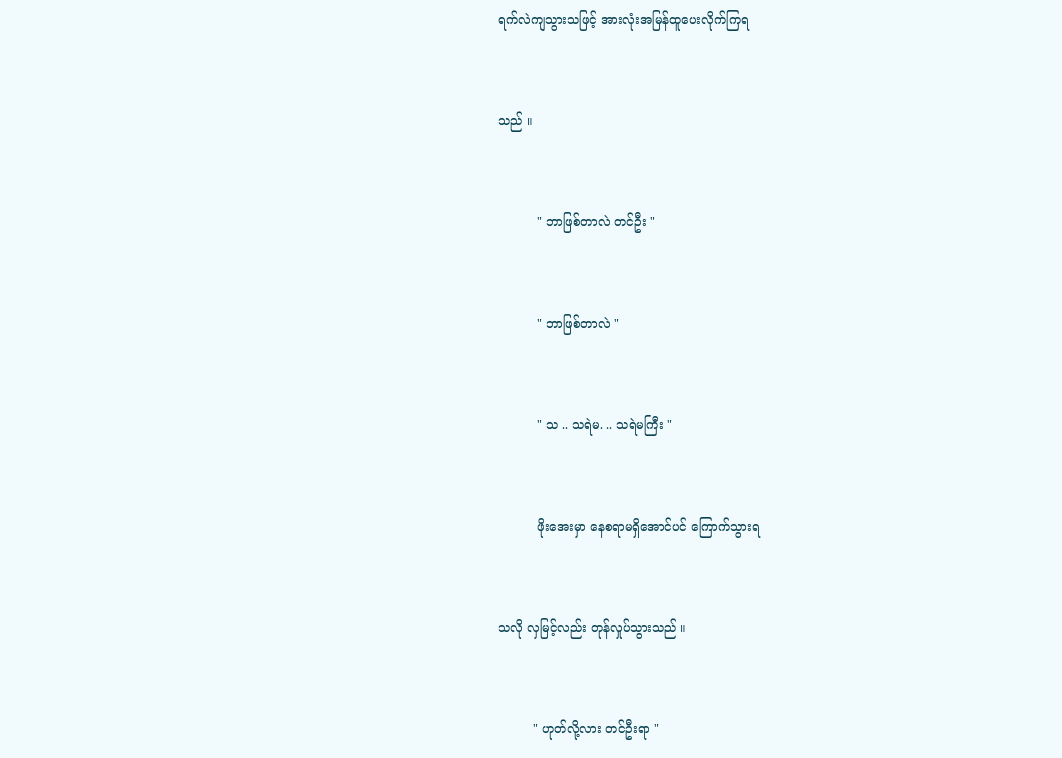ရက်လဲကျသွားသဖြင့် အားလုံးအမြန်ထူပေးလိုက်ကြရ


သည် ။


          " ဘာဖြစ်တာလဲ တင်ဦး "


          " ဘာဖြစ်တာလဲ "


          " သ .. သရဲမ. .. သရဲမကြီး "


          ဖိုးအေးမှာ နေစရာမရှိအောင်ပင် ကြောက်သွားရ


သလို လှမြင့်လည်း တုန်လှုပ်သွားသည် ။


         " ဟုတ်လို့လား တင်ဦးရာ "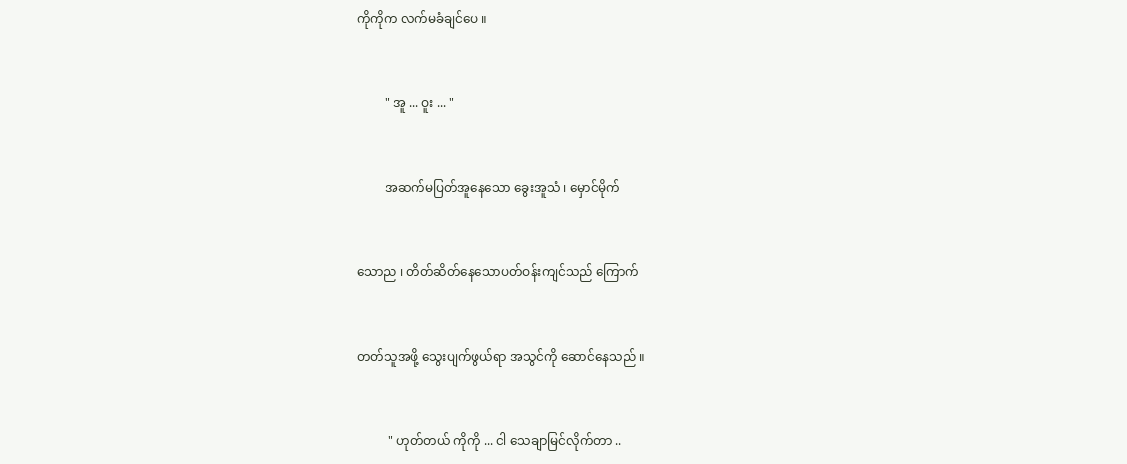ကိုကိုက လက်မခံချင်ပေ ။


         " အူ ... ဝူး ... "


         အဆက်မပြတ်အူနေသော ခွေးအူသံ ၊ မှောင်မိုက်


သောည ၊ တိတ်ဆိတ်နေသောပတ်ဝန်းကျင်သည် ကြောက်


တတ်သူအဖို့ သွေးပျက်ဖွယ်ရာ အသွင်ကို ဆောင်နေသည် ။


          " ဟုတ်တယ် ကိုကို ... ငါ သေချာမြင်လိုက်တာ ..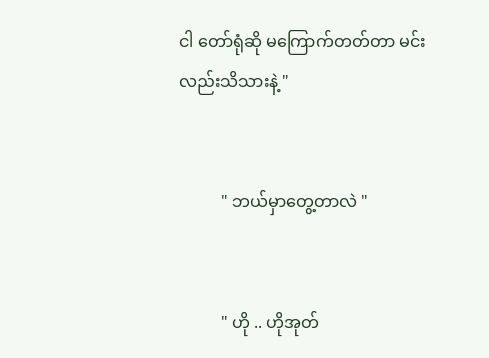ငါ တော်ရုံဆို မကြောက်တတ်တာ မင်းလည်းသိသားနဲ့ "


          " ဘယ်မှာတွေ့တာလဲ "


          " ဟို .. ဟိုအုတ်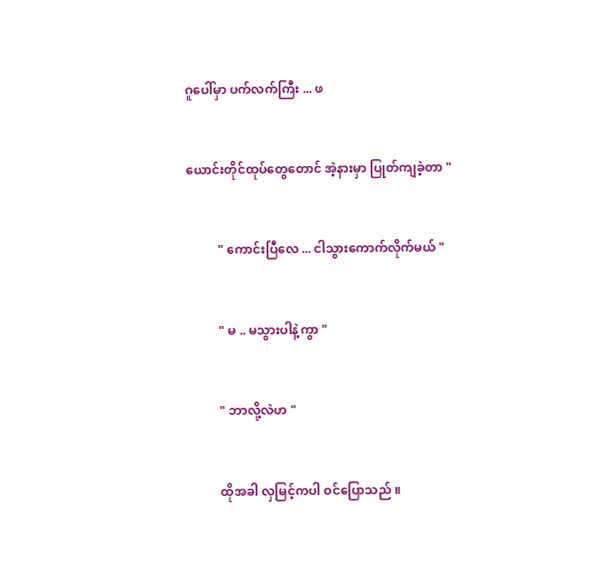ဂူပေါ်မှာ ပက်လက်ကြီး ... ဖ


ယောင်းတိုင်ထုပ်တွေတောင် အဲ့နားမှာ ပြုတ်ကျခဲ့တာ "


          " ကောင်းပြီလေ ... ငါသွားကောက်လိုက်မယ် "


          " မ .. မသွားပါနဲ့ကွာ "


          " ဘာလို့လဲဟ "


          ထိုအခါ လှမြင့်ကပါ ဝင်ပြောသည် ။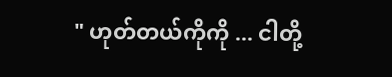" ဟုတ်တယ်ကိုကို ... ငါတို့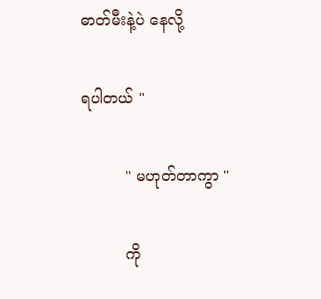ဓာတ်မီးနဲ့ပဲ နေလို့


ရပါတယ် "


         " မဟုတ်တာကွာ "


         ကို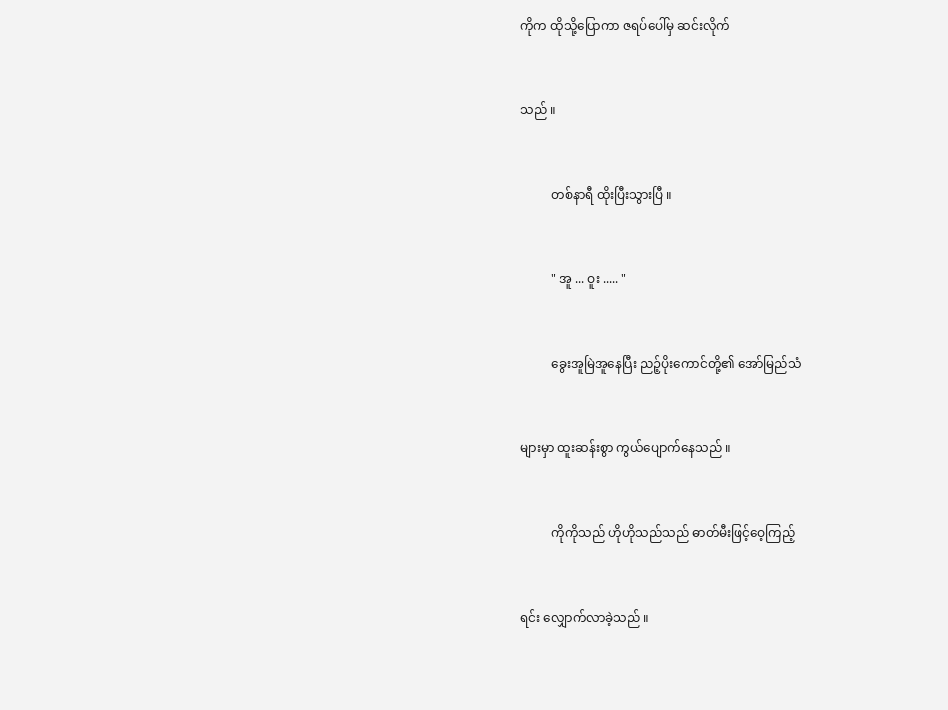ကိုက ထိုသို့ပြောကာ ဇရပ်ပေါ်မှ ဆင်းလိုက်


သည် ။


          တစ်နာရီ ထိုးပြီးသွားပြီ ။


          " အူ ... ဝူး ..... "


          ခွေးအူမြဲအူနေပြီး ညဉ့်ပိုးကောင်တို့၏ အော်မြည်သံ


များမှာ ထူးဆန်းစွာ ကွယ်ပျောက်နေသည် ။


          ကိုကိုသည် ဟိုဟိုသည်သည် ဓာတ်မီးဖြင့်ဝေ့ကြည့်


ရင်း လျှောက်လာခဲ့သည် ။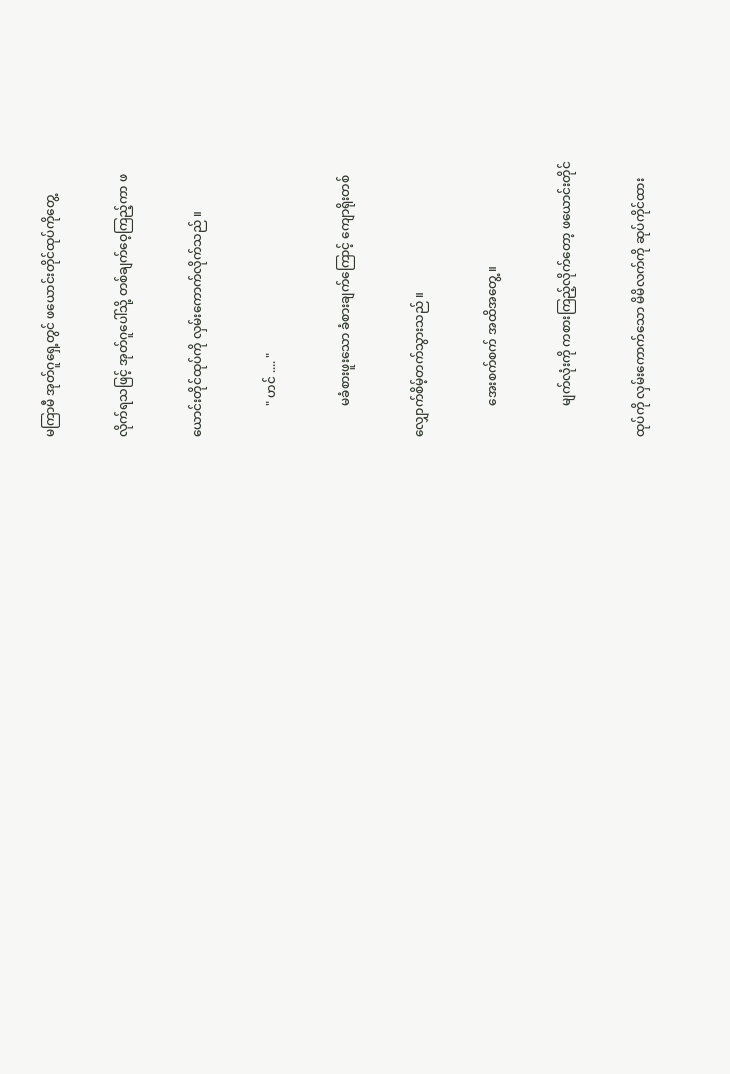မကြာမီ အုတ်ဂူရှေ့တွင် ဖယောင်းတိုင်ထုပ်ကိုတွေ့


လိုက်ရသဖြင့် အုတ်ဂူပေါ်သို့ တစ်ချက်ဝေ့ကြည့်ကာ ဖ


ယောင်းတိုင်ထုပ်ကို လှမ်းကောက်လိုက်သည် ။


          " ဟင် .... "


          မခံစားဖူးသော ခံစားချက်ကြောင့် ကျောရိုးတစ်


လျှောက်စိမ့်တက်သွားသည် ။


          အေးစက်စက် အထိအတွေ့ ။


          မျက်လုံးကို ကစားကြည့်လိုက်တော့ ဖယောင်းတိုင်


ထုပ်ကို လှမ်းကောက်သော မိမိလက်ကို ဆုပ်ကိုင်ထား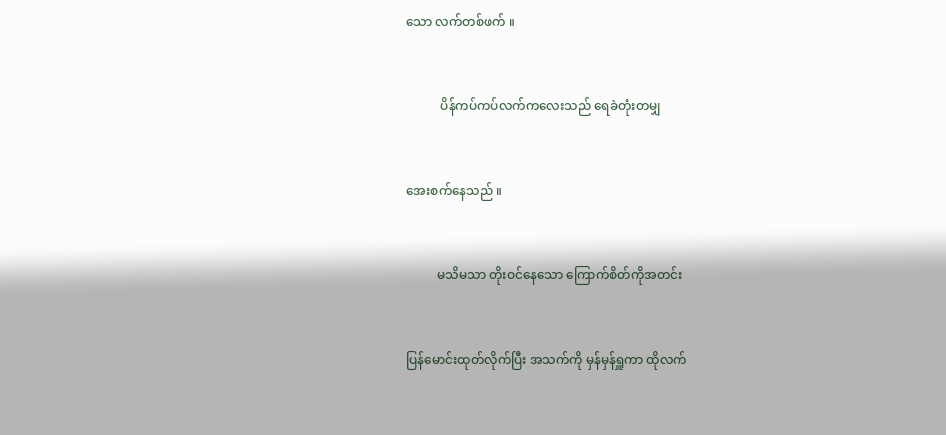သော လက်တစ်ဖက် ။


           ပိန်ကပ်ကပ်လက်ကလေးသည် ရေခဲတုံးတမျှ


အေးစက်နေသည် ။


          မသိမသာ တိုးဝင်နေသော ကြောက်စိတ်ကိုအတင်း


ပြန်မောင်းထုတ်လိုက်ပြီး အသက်ကို မှန်မှန်ရှူကာ ထိုလက်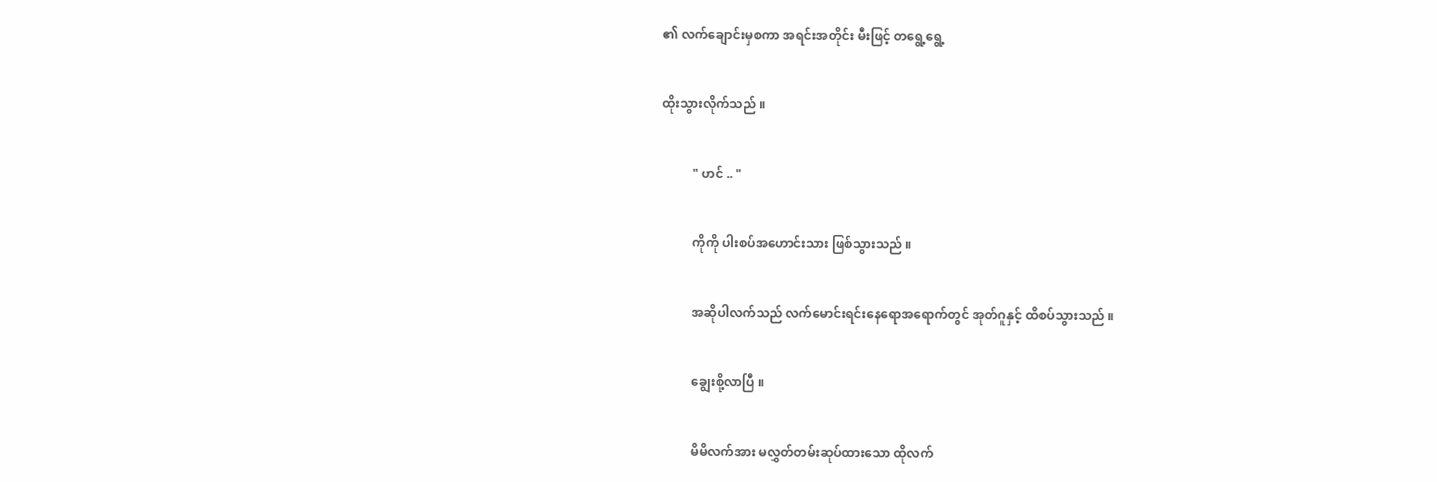၏ လက်ချောင်းမှစကာ အရင်းအတိုင်း မီးဖြင့် တရွေ့ရွေ့


ထိုးသွားလိုက်သည် ။


          " ဟင် .. "


          ကိုကို ပါးစပ်အဟောင်းသား ဖြစ်သွားသည် ။


          အဆိုပါလက်သည် လက်မောင်းရင်းနေရောအရောက်တွင် အုတ်ဂူနှင့် ထိစပ်သွားသည် ။


          ချွေးစို့လာပြီ ။


          မိမိလက်အား မလွှတ်တမ်းဆုပ်ထားသော ထိုလက်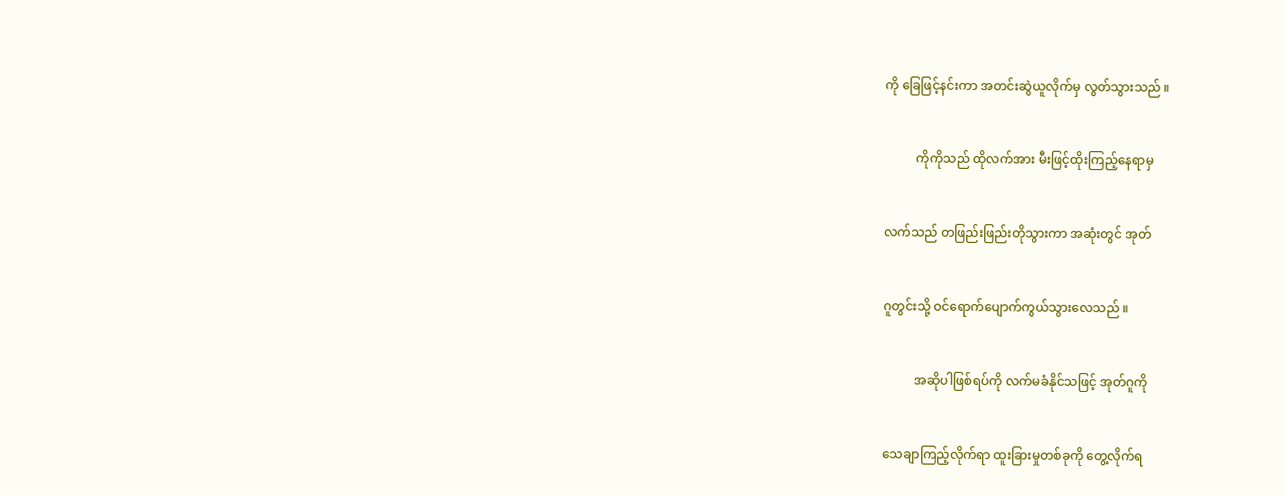ကို ခြေဖြင့်နင်းကာ အတင်းဆွဲယူလိုက်မှ လွတ်သွားသည် ။


          ကိုကိုသည် ထိုလက်အား မီးဖြင့်ထိုးကြည့်နေရာမှ


လက်သည် တဖြည်းဖြည်းတိုသွားကာ အဆုံးတွင် အုတ်


ဂူတွင်းသို့ ဝင်ရောက်ပျောက်ကွယ်သွားလေသည် ။


          အဆိုပါဖြစ်ရပ်ကို လက်မခံနိုင်သဖြင့် အုတ်ဂူကို


သေချာကြည့်လိုက်ရာ ထူးခြားမှုတစ်ခုကို တွေ့လိုက်ရ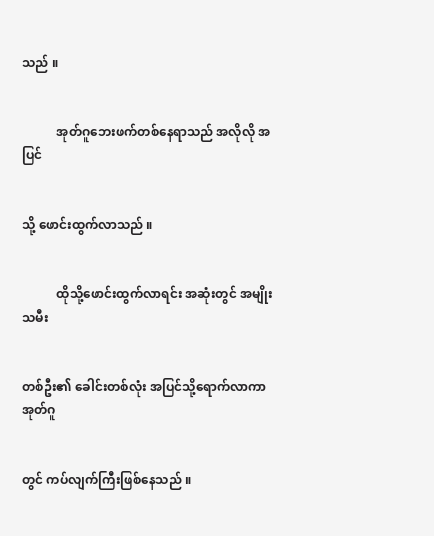သည် ။


           အုတ်ဂူဘေးဖက်တစ်နေရာသည် အလိုလို အပြင်


သို့ ဖောင်းထွက်လာသည် ။


           ထိုသို့ဖောင်းထွက်လာရင်း အဆုံးတွင် အမျိုးသမီး


တစ်ဦး၏ ခေါင်းတစ်လုံး အပြင်သို့ရောက်လာကာ အုတ်ဂူ


တွင် ကပ်လျက်ကြီးဖြစ်နေသည် ။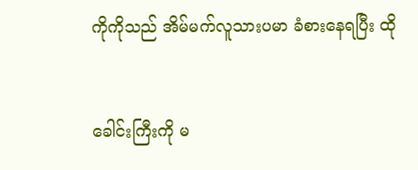ကိုကိုသည် အိမ်မက်လူသားပမာ ခံစားနေရပြီး ထို


ခေါင်းကြီးကို မ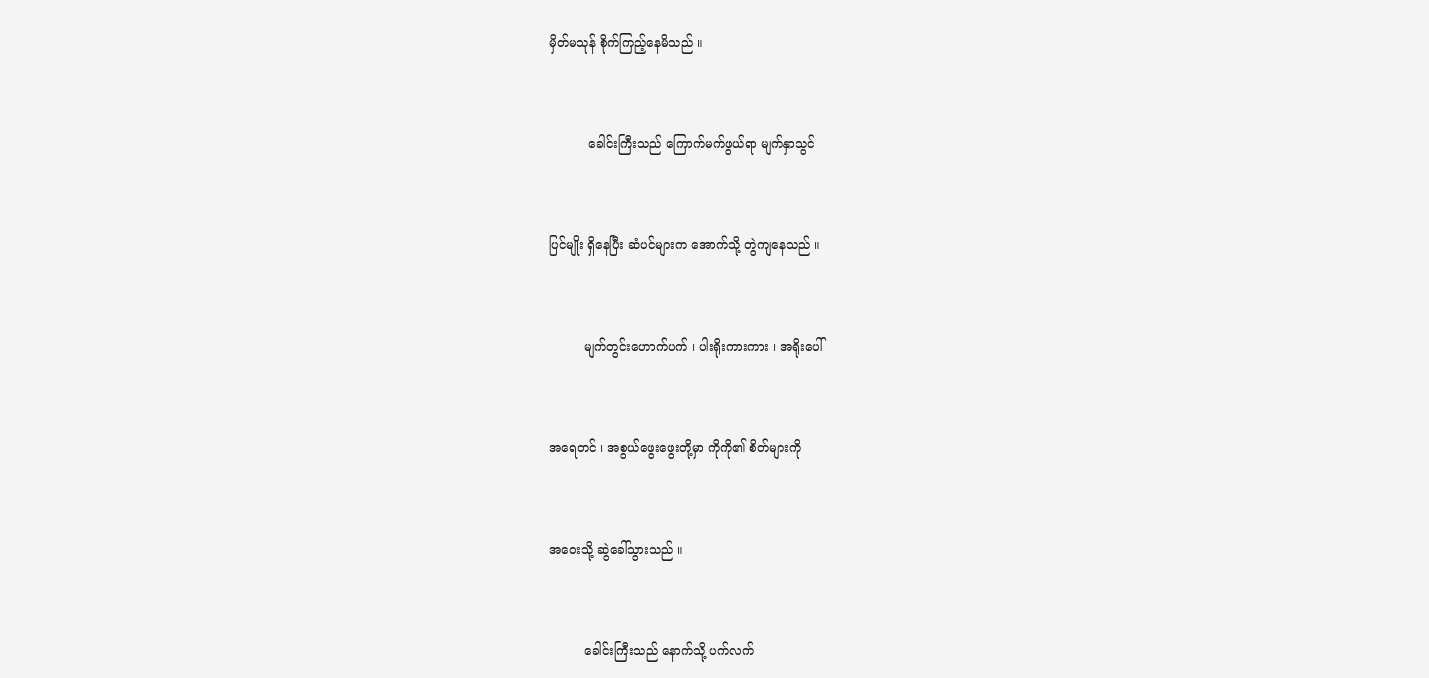မှိတ်မသုန် စိုက်ကြည့်နေမိသည် ။


          ခေါင်းကြီးသည် ကြောက်မက်ဖွယ်ရာ မျက်နှာသွင်


ပြင်မျိုး ရှိနေပြီး ဆံပင်များက အောက်သို့ တွဲကျနေသည် ။


         မျက်တွင်းဟောက်ပက် ၊ ပါးရိုးကားကား ၊ အရိုးပေါ်


အရေတင် ၊ အစွယ်ဖွေးဖွေးတို့မှာ ကိုကို၏ စိတ်များကို


အဝေးသို့ ဆွဲခေါ်သွားသည် ။


         ခေါင်းကြီးသည် နောက်သို့ ပက်လက်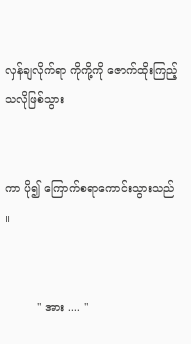လှန်ချလိုက်ရာ ကိုကို့ကို ဇောက်ထိုးကြည့်သလိုဖြစ်သွား


ကာ ပို၍ ကြောက်စရာကောင်းသွားသည် ။


         " အား .... "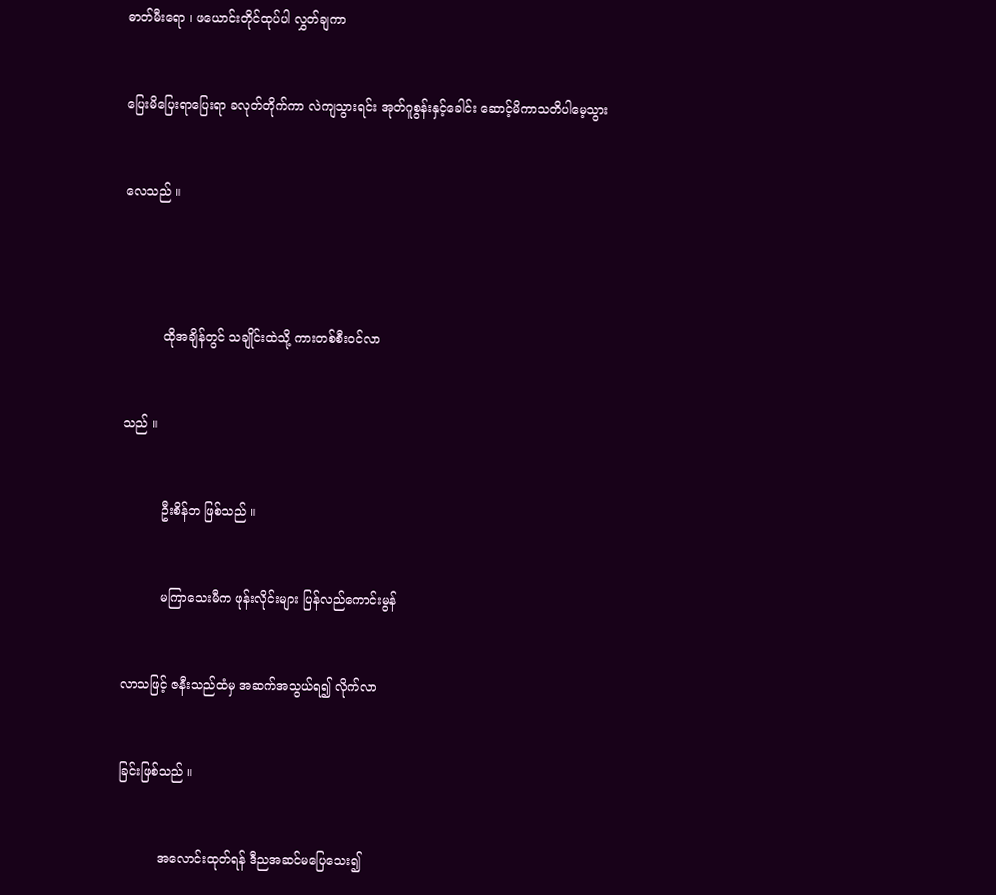ဓာတ်မီးရော ၊ ဖယောင်းတိုင်ထုပ်ပါ လွှတ်ချကာ


ပြေးမိပြေးရာပြေးရာ ခလုတ်တိုက်ကာ လဲကျသွားရင်း အုတ်ဂူစွန်းနှင့်ခေါင်း ဆောင့်မိကာသတိပါမေ့သွား


လေသည် ။




          ထိုအချိန်တွင် သချိုင်းထဲသို့ ကားတစ်စီးဝင်လာ


သည် ။


          ဦးစိန်ဘ ဖြစ်သည် ။


          မကြာသေးမီက ဖုန်းလိုင်းများ ပြန်လည်ကောင်းမွန်


လာသဖြင့် ဇနီးသည်ထံမှ အဆက်အသွယ်ရ၍ လိုက်လာ


ခြင်းဖြစ်သည် ။


          အလောင်းထုတ်ရန် ဒီညအဆင်မပြေသေး၍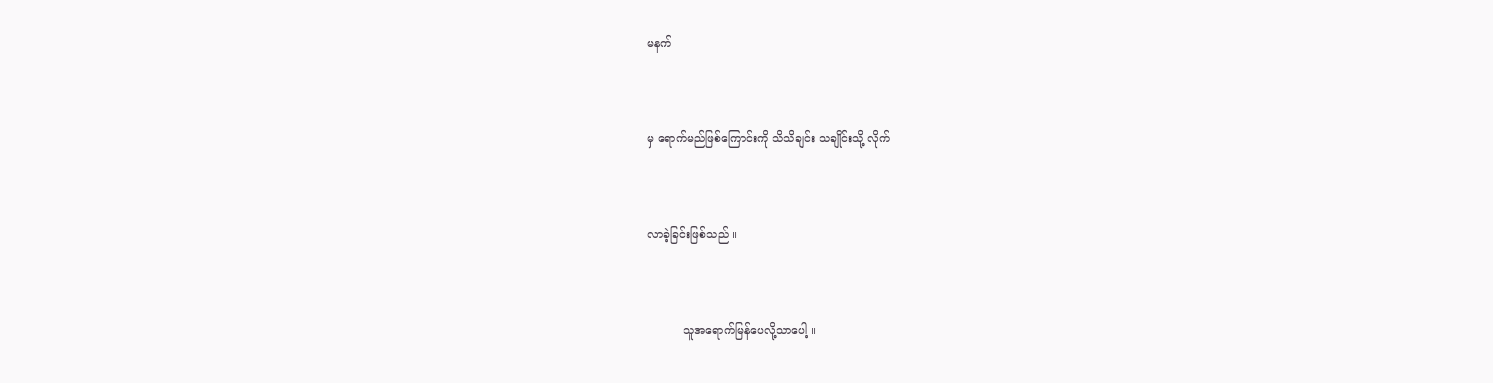မနက်


မှ ရောက်မည်ဖြစ်ကြောင်းကို သိသိချင်း သချိုင်းသို့ လိုက်


လာခဲ့ခြင်းဖြစ်သည် ။


          သူအရောက်မြန်ပေလို့သာပေါ့ ။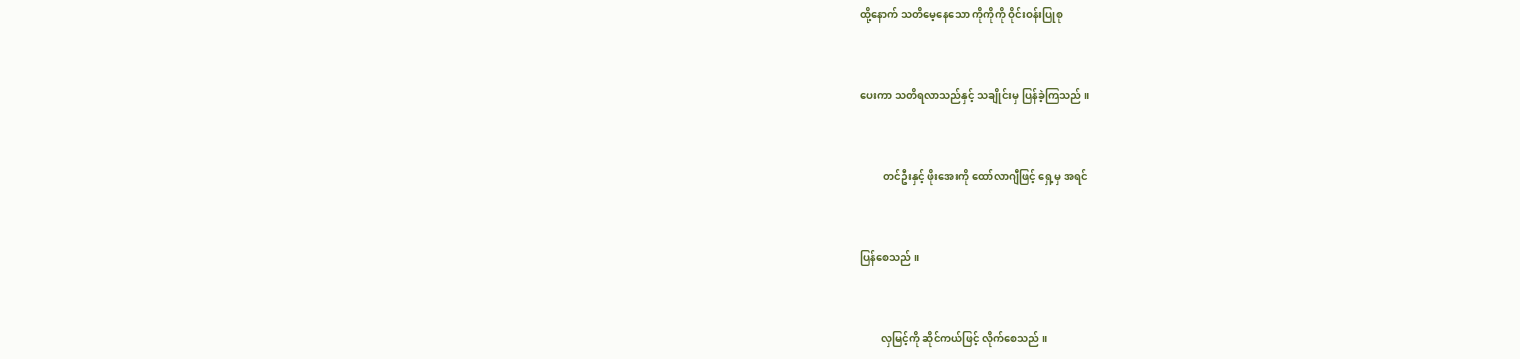ထို့နောက် သတိမေ့နေသော ကိုကိုကို ဝိုင်းဝန်းပြုစု


ပေးကာ သတိရလာသည်နှင့် သချိုင်းမှ ပြန်ခဲ့ကြသည် ။


         တင်ဦးနှင့် ဖိုးအေးကို ထော်လာဂျီဖြင့် ရှေ့မှ အရင်


ပြန်စေသည် ။


        လှမြင့်ကို ဆိုင်ကယ်ဖြင့် လိုက်စေသည် ။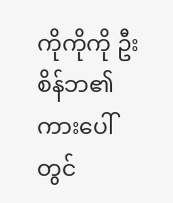ကိုကိုကို ဦးစိန်ဘ၏ ကားပေါ်တွင်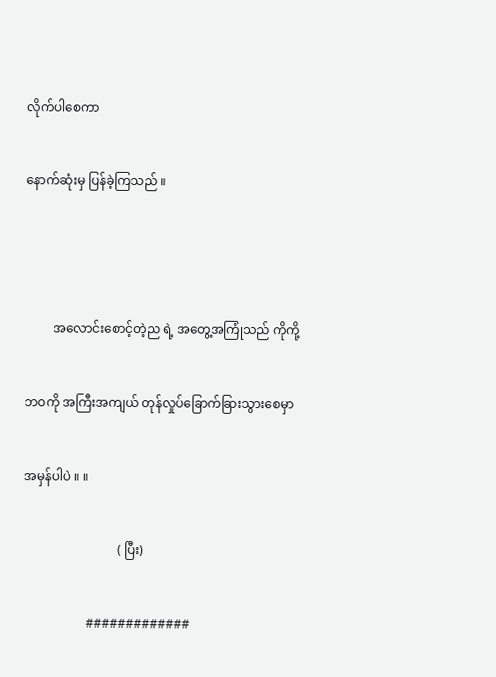လိုက်ပါစေကာ


နောက်ဆုံးမှ ပြန်ခဲ့ကြသည် ။





         အလောင်းစောင့်တဲ့ည ရဲ့ အတွေ့အကြုံသည် ကိုကို့


ဘဝကို အကြီးအကျယ် တုန်လှုပ်ခြောက်ခြားသွားစေမှာ


အမှန်ပါပဲ ။ ။


                              ( ပြီး)


                    #############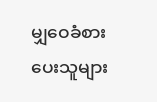မျှဝေခံစားပေးသူများ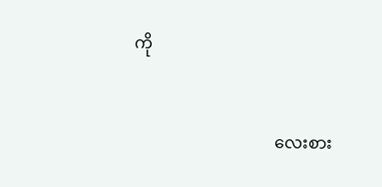ကို


                                  လေးစား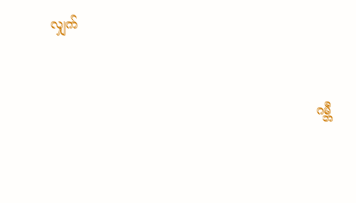လျှက်


                                                                    ဂမ္ဘီ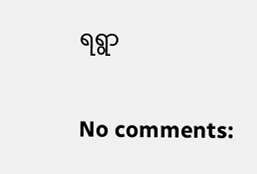ရရွာ


No comments: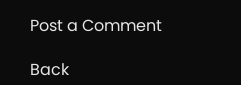Post a Comment

Back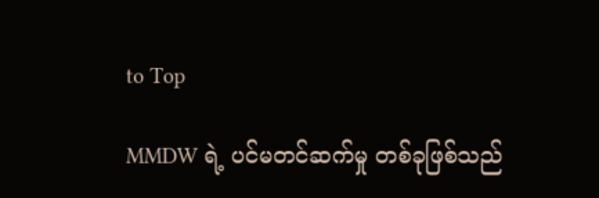to Top

MMDW ရဲ့ ပင်မတင်ဆက်မှု တစ်ခုဖြစ်သည်